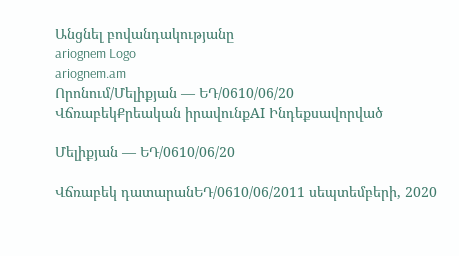Անցնել բովանդակությանը
ariognem Logo
ariognem.am
Որոնում/Մելիքյան — ԵԴ/0610/06/20
ՎճռաբեկՔրեական իրավունքAI Ինդեքսավորված

Մելիքյան — ԵԴ/0610/06/20

Վճռաբեկ դատարանԵԴ/0610/06/2011 սեպտեմբերի, 2020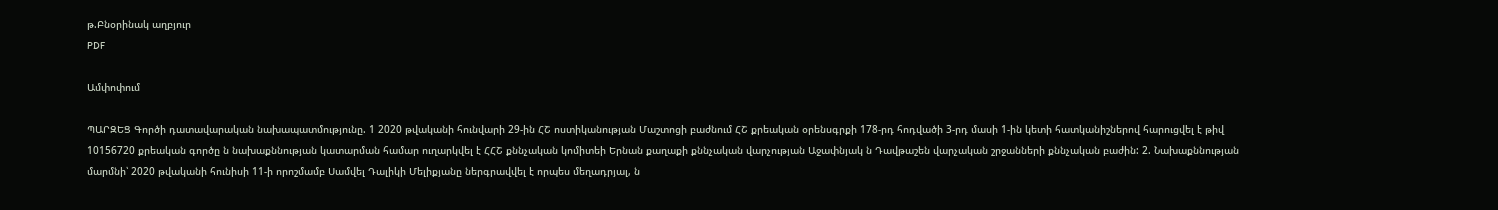թ.Բնօրինակ աղբյուր
PDF

Ամփոփում

ՊԱՐԶԵՑ Գործի դատավարական նախապատմությունը. 1 2020 թվականի հունվարի 29-ին ՀՇ ոստիկանության Մաշտոցի բաժնում ՀՇ քրեական օրենսգրքի 178-րդ հոդվածի 3-րդ մասի 1-ին կետի հատկանիշներով հարուցվել է թիվ 10156720 քրեական գործը ն նախաքննության կատարման համար ուղարկվել է ՀՀՇ քննչական կոմիտեի Երնան քաղաքի քննչական վարչության Աջափնյակ ն Դավթաշեն վարչական շրջանների քննչական բաժին: 2. Նախաքննության մարմնի՝ 2020 թվականի հունիսի 11-ի որոշմամբ Սամվել Դալիկի Մելիքյանը ներգրավվել է որպես մեղադրյալ, ն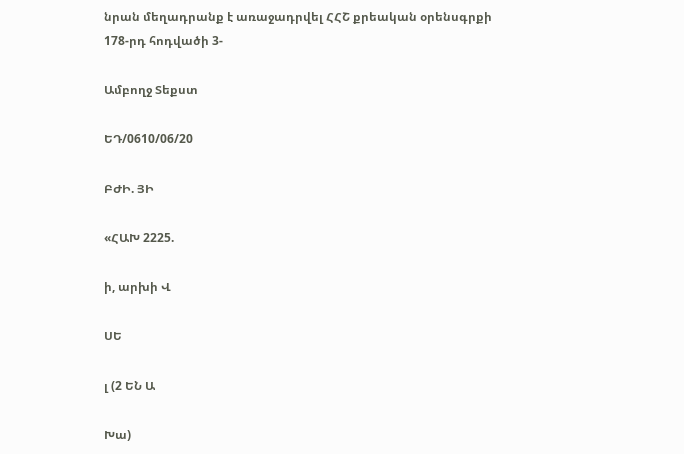նրան մեղադրանք է առաջադրվել ՀՀՇ քրեական օրենսգրքի 178-րդ հոդվածի 3-

Ամբողջ Տեքստ

ԵԴ/0610/06/20

ԲԺԻ. ՅԻ

«ՀԱԽ 2225.

ի, արխի Վ

ՍԵ

լ (2 ԵՆ Ա

Խա)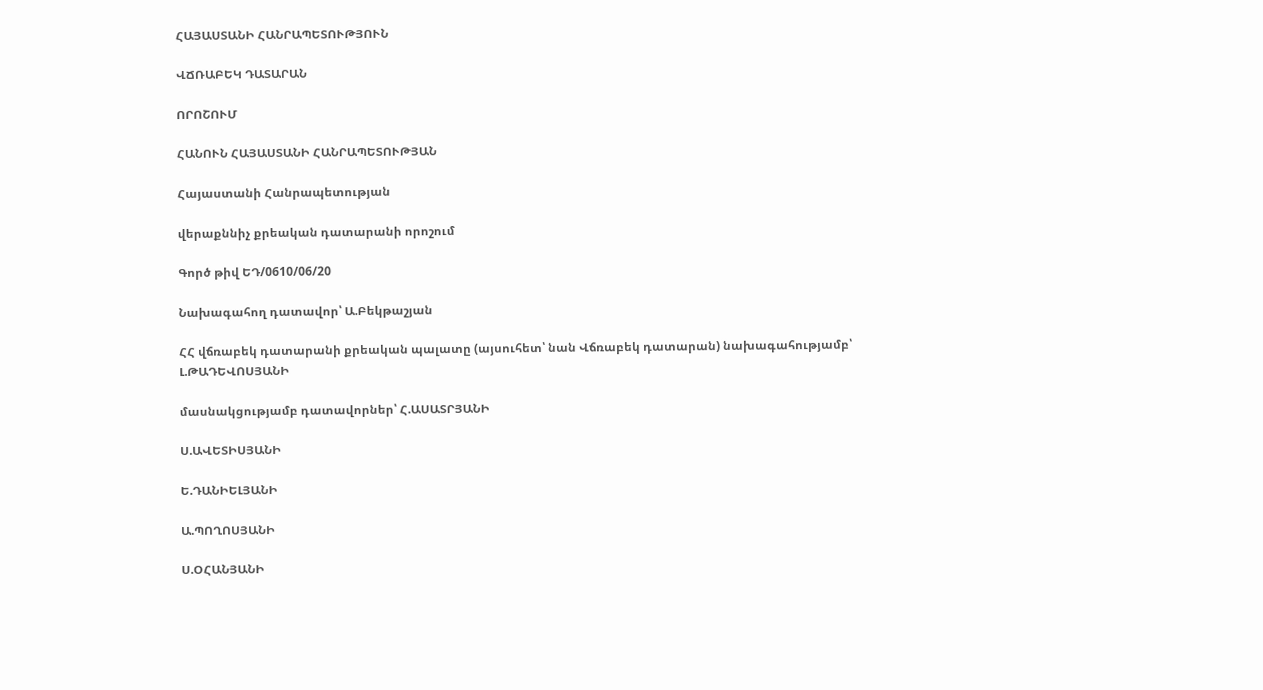ՀԱՅԱՍՏԱՆԻ ՀԱՆՐԱՊԵՏՈՒԹՅՈՒՆ

ՎՃՌԱԲԵԿ ԴԱՏԱՐԱՆ

ՈՐՈՇՈՒՄ

ՀԱՆՈՒՆ ՀԱՅԱՍՏԱՆԻ ՀԱՆՐԱՊԵՏՈՒԹՅԱՆ

Հայաստանի Հանրապետության

վերաքննիչ քրեական դատարանի որոշում

Գործ թիվ ԵԴ/0610/06/20

Նախագահող դատավոր՝ Ա.Բեկթաշյան

ՀՀ վճռաբեկ դատարանի քրեական պալատը (այսուհետ՝ նան Վճռաբեկ դատարան) նախագահությամբ՝ Լ.ԹԱԴԵՎՈՍՅԱՆԻ

մասնակցությամբ դատավորներ՝ Հ.ԱՍԱՏՐՅԱՆԻ

Ս.ԱՎԵՏԻՍՅԱՆԻ

Ե.ԴԱՆԻԵԼՅԱՆԻ

Ա.ՊՈՂՈՍՅԱՆԻ

Ս.ՕՀԱՆՅԱՆԻ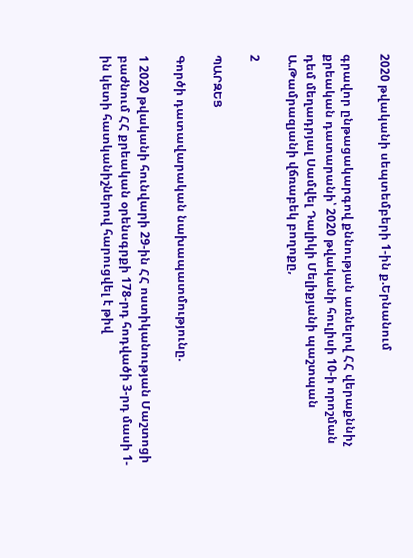2020 թվականի սեպտեմբերի 1-ին ք.Երնանում

գրավոր ընթացակարգով քննության առնելով ՀՀ վերաքննիչ քրեական դատարանի՝ 2020 թվականի հուլիսի 10-ի որոշման դեմ մեղադրյալ Սամվել Դալիկի Մելիքյանի պաշտպան Ա.Թամրազյանի վճռաբեկ բողոքը,

2

ՊԱՐԶԵՑ

Գործի դատավարական նախապատմությունը.

1 2020 թվականի հունվարի 29-ին ՀՀ ոստիկանության Մաշտոցի բաժնում ՀՀ քրեական օրենսգրքի 178-րդ հոդվածի 3-րդ մասի 1-ին կետի հատկանիշներով հարուցվել է թիվ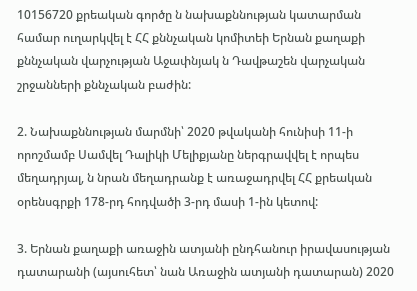10156720 քրեական գործը ն նախաքննության կատարման համար ուղարկվել է ՀՀ քննչական կոմիտեի Երնան քաղաքի քննչական վարչության Աջափնյակ ն Դավթաշեն վարչական շրջանների քննչական բաժին:

2. Նախաքննության մարմնի՝ 2020 թվականի հունիսի 11-ի որոշմամբ Սամվել Դալիկի Մելիքյանը ներգրավվել է որպես մեղադրյալ, ն նրան մեղադրանք է առաջադրվել ՀՀ քրեական օրենսգրքի 178-րդ հոդվածի 3-րդ մասի 1-ին կետով:

3. Երնան քաղաքի առաջին ատյանի ընդհանուր իրավասության դատարանի (այսուհետ՝ նան Առաջին ատյանի դատարան) 2020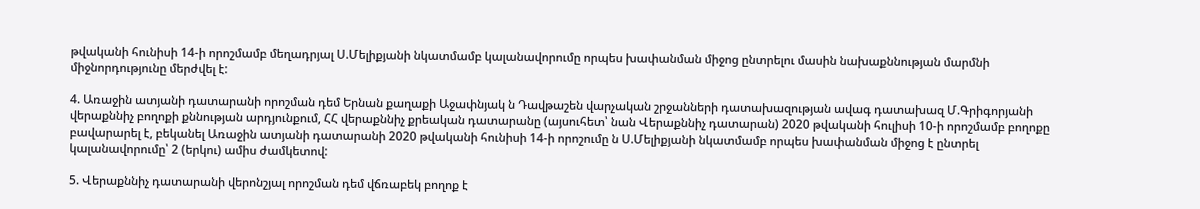թվականի հունիսի 14-ի որոշմամբ մեղադրյալ Ս.Մելիքյանի նկատմամբ կալանավորումը որպես խափանման միջոց ընտրելու մասին նախաքննության մարմնի միջնորդությունը մերժվել է:

4. Առաջին ատյանի դատարանի որոշման դեմ Երնան քաղաքի Աջափնյակ ն Դավթաշեն վարչական շրջանների դատախազության ավագ դատախազ Մ.Գրիգորյանի վերաքննիչ բողոքի քննության արդյունքում, ՀՀ վերաքննիչ քրեական դատարանը (այսուհետ՝ նան Վերաքննիչ դատարան) 2020 թվականի հուլիսի 10-ի որոշմամբ բողոքը բավարարել է, բեկանել Առաջին ատյանի դատարանի 2020 թվականի հունիսի 14-ի որոշումը ն Ս.Մելիքյանի նկատմամբ որպես խափանման միջոց է ընտրել կալանավորումը՝ 2 (երկու) ամիս ժամկետով:

5. Վերաքննիչ դատարանի վերոնշյալ որոշման դեմ վճռաբեկ բողոք է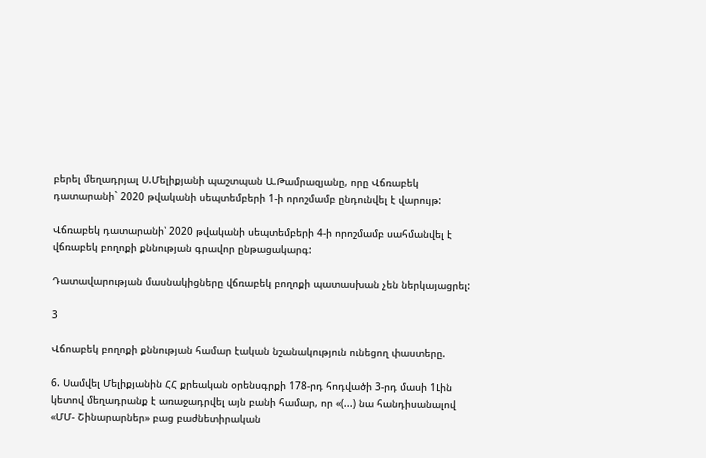բերել մեղադրյալ Ս.Մելիքյանի պաշտպան Ա.Թամրազյանը, որը Վճռաբեկ դատարանի` 2020 թվականի սեպտեմբերի 1-ի որոշմամբ ընդունվել է վարույթ:

Վճռաբեկ դատարանի՝ 2020 թվականի սեպտեմբերի 4-ի որոշմամբ սահմանվել է վճռաբեկ բողոքի քննության գրավոր ընթացակարգ:

Դատավարության մասնակիցները վճռաբեկ բողոքի պատասխան չեն ներկայացրել:

3

Վճոաբեկ բողոքի քննության համար էական նշանակություն ունեցող փաստերը.

6. Սամվել Մելիքյանին ՀՀ քրեական օրենսգրքի 178-րդ հոդվածի 3-րդ մասի 1Լին կետով մեղադրանք է առաջադրվել այն բանի համար, որ «(...) նա հանդիսանալով «ՄՄ- Շինարարներ» բաց բաժնետիրական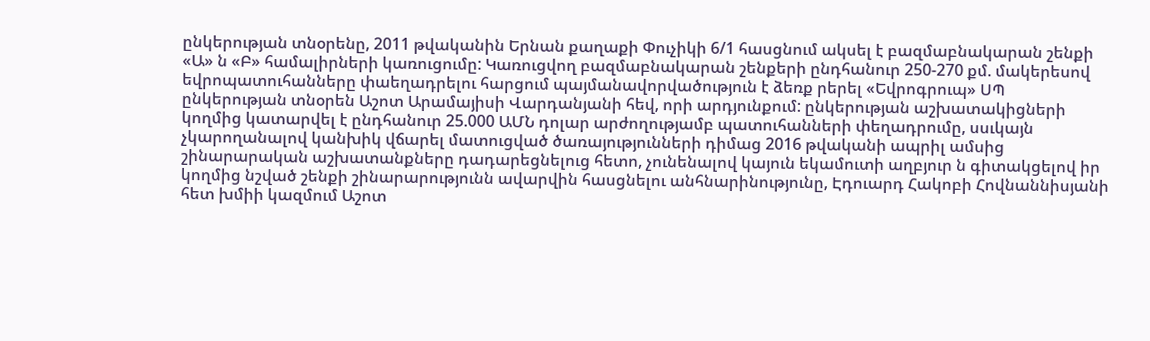ընկերության տնօրենը, 2011 թվականին Երնան քաղաքի Փուչիկի 6/1 հասցնում ակսել է բազմաբնակարան շենքի «Ա» ն «Բ» համալիրների կառուցումը: Կառուցվող բազմաբնակարան շենքերի ընդհանուր 250-270 քմ. մակերեսով եվրոպատուհանները փաեղադրելու հարցում պայմանավորվածություն է ձեռք րերել «Եվրոգրուպ» ՍՊ ընկերության տնօրեն Աշոտ Արամայիսի Վարդանյանի հեվ, որի արդյունքում: ընկերության աշխատակիցների կողմից կատարվել է ընդհանուր 25.000 ԱՄՆ դոլար արժողությամբ պատուհանների փեղադրումը, սսւկայն չկարողանալով կանխիկ վճարել մատուցված ծառայությունների դիմաց 2016 թվականի ապրիլ ամսից շինարարական աշխատանքները դադարեցնելուց հետո, չունենալով կայուն եկամուտի աղբյուր ն գիտակցելով իր կողմից նշված շենքի շինարարությունն ավարվին հասցնելու անհնարինությունը, Էդուարդ Հակոբի Հովնաննիսյանի հետ խմիի կազմում Աշոտ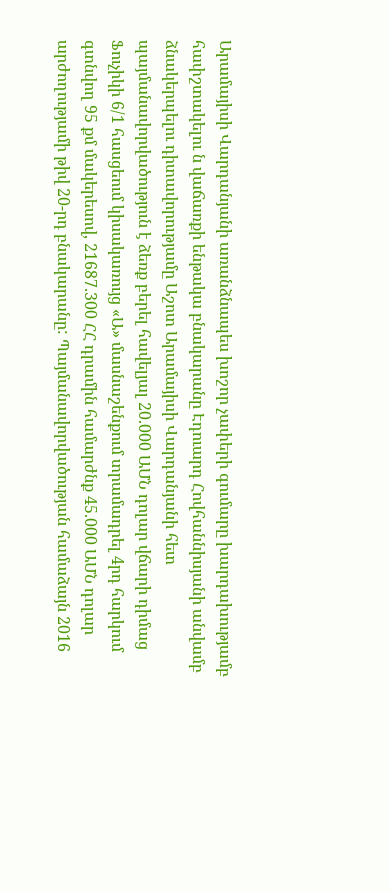Արամայիսի Վարդանյանի առանձնապես խոշոր չափերի գումարը խարդախությամբ հափշտակելու ն վաճառքի ենթակա բնակարանը Էդուարդ Հովհաննիսյանի անվամբ ձնակերպելու դիտավորությամը Աշոտ Արամայիսի Վարդանյանի հետ պայմանավորվածություն է ձեռք բերել հավելյալ 20.000 ԱՄՆ դոլար վճարի դիմաց Ֆուչիկի 6/1 հասցեում կիսակառույց «Ա» մասնաշենքում տրամադրել 4րդ հարկում գտնվող 95 քմ մակերեսով, 21687.300 ՀՀ դրամին համարժնք 45.000 ԱՄՆ դոլար արժողությամի թիվ 20-րդ բնակարանը: Պայմանավորվածության համաձայն 2016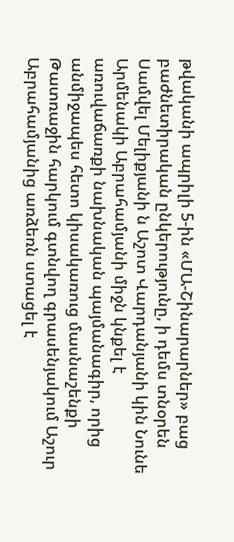թվականի ապրիլի 5-ին «ՄԱ-Շինարարներ» բաց բաժնետիրական ընկերությունը, ի դեմս տնօրեն Սամվել Մելիքյանի ն Աշոտ Վարդանյանի կին Նունե Արմենակի Աբրահամյանի միջն կնքել է առուվաճառքի նախնական պայմանագիր, որից անմիջապես հետո կիսակառուց մասնաշենքի Թատռաջին հարկում գտնվող գրասենյակում Աշուր Աբրահամյանից առձեռն ստացել է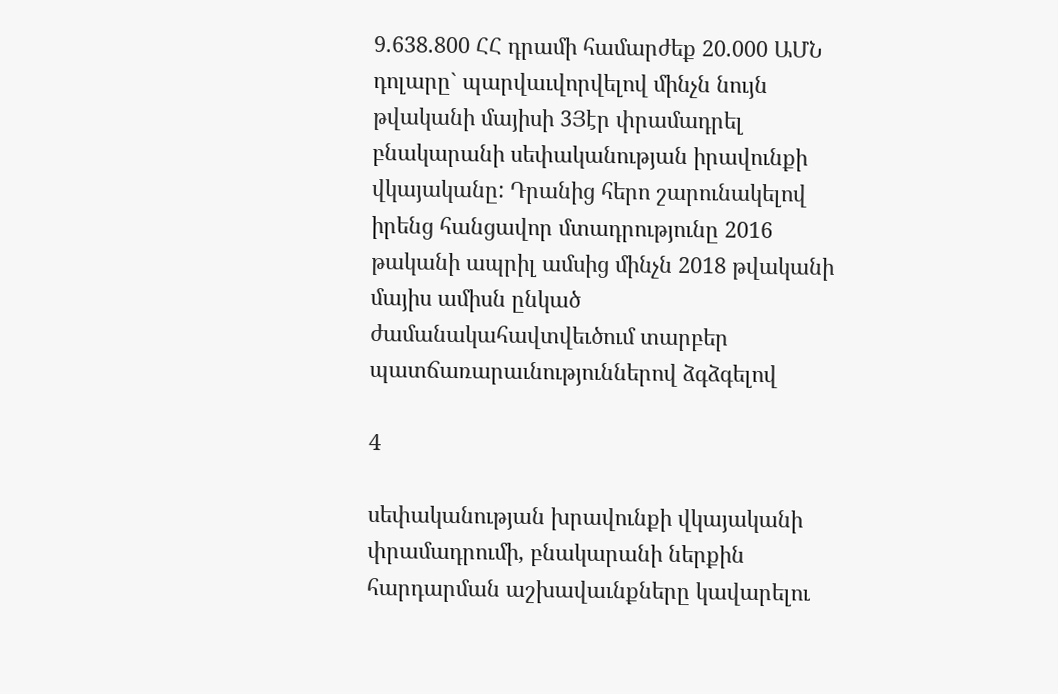9.638.800 ՀՀ դրամի համարժեք 20.000 ԱՄՆ դոլարը` պարվաւվորվելով մինչն նույն թվականի մայիսի 3Յէր փրամադրել բնակարանի սեփականության իրավունքի վկայականը: Դրանից հերո շարունակելով իրենց հանցավոր մտադրությունը 2016 թականի ապրիլ ամսից մինչն 2018 թվականի մայիս ամիսն ընկած ժամանակահավտվեւծում տարբեր պատճառարաւնություններով ձգձգելով

4

սեփականության խրավունքի վկայականի փրամադրումի, բնակարանի ներքին հարդարման աշխավաւնքները կավարելու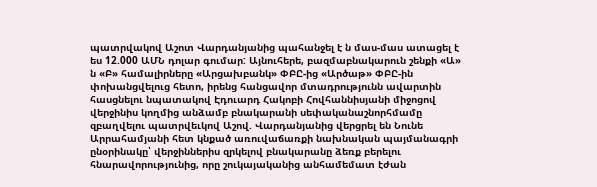պատրվակով Աշոտ Վարդանյանից պահանջել է ն մաս-մաս ատացել է ես 12.000 ԱՄՆ դոլար գումար: Այնուհերե, բազմաբնակարուն շենքի «Ա» ն «Բ» համալիրները «Արցախբանկ» ՓԲԸ-ից «Արծաթ» ՓԲԸ-ին փոխանցվելուց հետո, իրենց հանցավոր մտադրությունն ավարտին հասցնելու նպատակով Էդուարդ Հակոբի Հովհաննիսյանի միջոցով վերջինիս կողմից անձամբ բնակարանի սեփականաշնորհմամը զբաղվելու պատրվեւկով Աշով. Վարդանյանից վերցրել են Նունե Արրահամյանի հետ կնքած առուվաճառքի նախնական պայմանագրի ընօրինակը՝ վերջիններիս զրկելով բնակարանը ձեռք բերելու հնարավորությունից, որը շուկայականից անհամեմատ էժան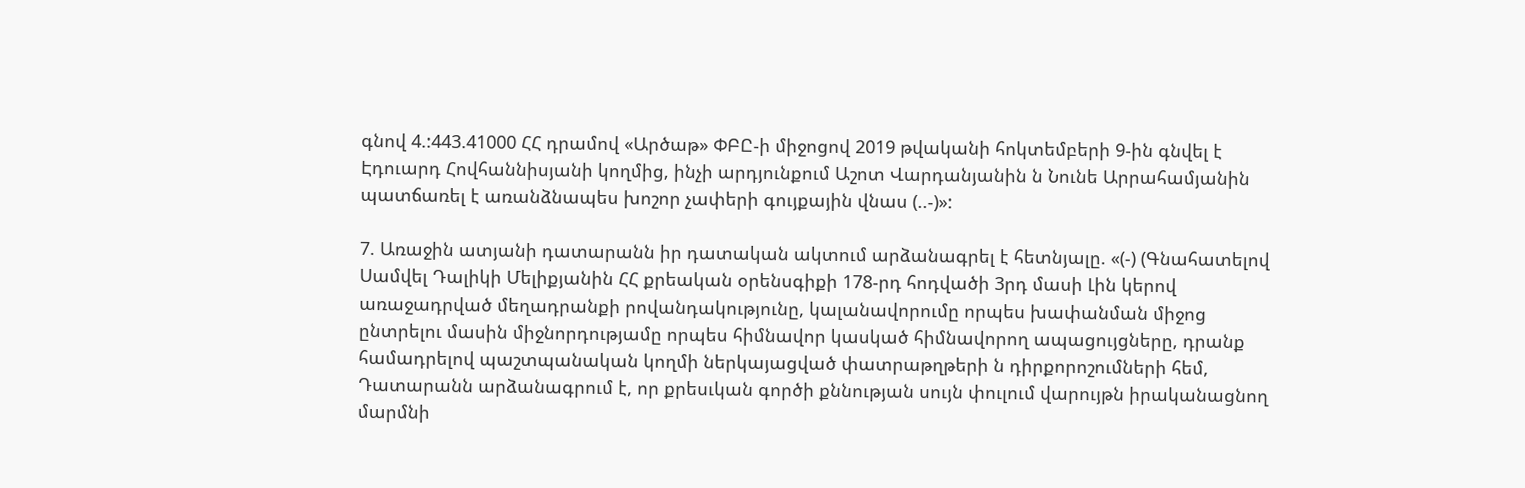գնով 4.:443.41000 ՀՀ դրամով «Արծաթ» ՓԲԸ-ի միջոցով 2019 թվականի հոկտեմբերի 9-ին գնվել է Էդուարդ Հովհաննիսյանի կողմից, ինչի արդյունքում Աշոտ Վարդանյանին ն Նունե Արրահամյանին պատճառել է առանձնապես խոշոր չափերի գույքային վնաս (..-)»:

7. Առաջին ատյանի դատարանն իր դատական ակտում արձանագրել է հետնյալը. «(-) (Գնահատելով Սամվել Դալիկի Մելիքյանին ՀՀ քրեական օրենսգիքի 178-րդ հոդվածի 3րդ մասի Լին կերով առաջադրված մեղադրանքի րովանդակությունը, կալանավորումը որպես խափանման միջոց ընտրելու մասին միջնորդությամը որպես հիմնավոր կասկած հիմնավորող ապացույցները, դրանք համադրելով պաշտպանական կողմի ներկայացված փատրաթղթերի ն դիրքորոշումների հեմ, Դատարանն արձանագրում է, որ քրեսւկան գործի քննության սույն փուլում վարույթն իրականացնող մարմնի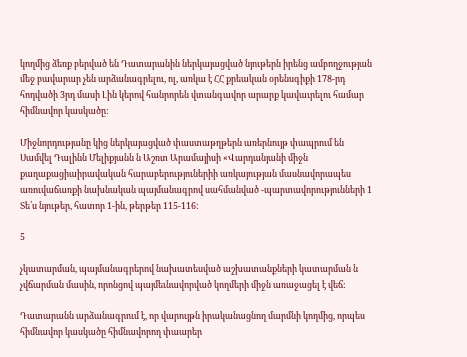կողմից ձեռք բերված են Դատարանին ներկայացված նյութերն իրենց ամբողջության մեջ բավարար չեն արձանագրելու, ոլ, առկա է ՀՀ քրեական օրենսգիքի 178-րդ հոդվածի 3րդ մասի Լին կերով հանրորեն վտանգավոր արարք կավաւրելու համար հիմնավոր կասկածը:

Միջնորդությանը կից ներկայացված փաստաթղթերն առերնույթ փապրում են Սամվել Դալինն Մելիքյանն ն Աշռտ Արամայիսի «Վարդանյանի միջն քաղաքացիաիրավական հարաբերություներիի առկայության մասնավորապես առուվաճառքի նախնական պայմանագրով սահմանված -պարտավորությունների 1 Տե՛ս նյութեր, հատոր 1-ին, թերթեր 115-116:

5

չկատարման, պայմանագրերով նախատեսված աշխատանքների կատարման ն չվճարման մասին, որոնցով պայմեւնավորված կողմերի միջն առաջացել է վեճ:

Դատարանն արձանագրում է, որ վարույթն իրականացնող մարմնի կողմից, որպես հիմնավոր կասկածը հիմնավորող փաարեր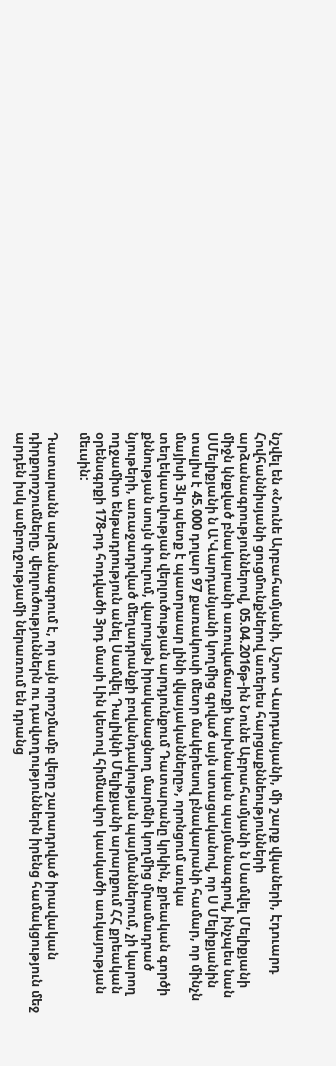նշվել են «Նունե Արբահամյանի, Աշոտ Վարդանյանի, մի շարք վկաների, Էդուարդ Հովհաննիսյանի ցուցմունքներով առերես հարցաքննեությունների արձանագրություններով, 05.04.2016թ-ին Նունե Աբրահամյանի ն Սամվել Մելիքյանի միջն կնքված բնակարանի առուվաճառքի նախնական պայմանագրով, ինչպես նան ՍՄելիքյանի ն Ա'Վարդանյանի կողմից գրված այն ստացականով, որ Ս Մելիքյանին տալիս է 45.000 դոլար 97 քառակուսի մետր մակերեսով բնակարանի համար, որ մինչն մայիսի 3Լր պետք է պատրաար լինի վկայականները», որոնցում առկա տեղեկատվության վերլուծության արդյունքում Դատարանը կրկին, քրեական գործի քննության սույն փուլում, վարույթն իրականացնող մարմնի կողմից մրամադրած նյութերի, առաջադրված մեղադրանքի բովանդակության պայմաններում, չի կարող ողջամիտ ենթադրություն անել Սամվել Դալիկնի Մելիքյանի արարքում ՀՀ քրեական օրենսգրքի 178-րդ հոդվածի 3րդ մասի Լին կետով հիմնավոր կասկածի առկայության մեւսին:

Դատարանն արձանագրում է, որ այն որոշմամբ վերը շարադրված իրավական դիրքորոշումները, վերլուծություններն ու դավտղություններն իրենց համակցություն մեջ արդեն իսկ ամբողջությամի ներառում են դրանց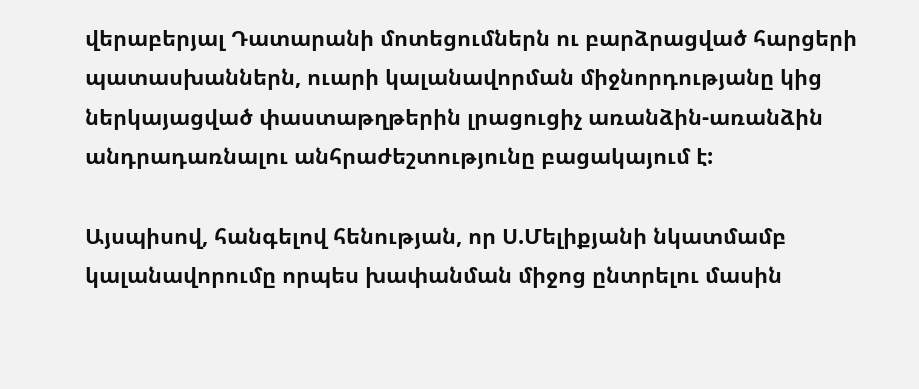վերաբերյալ Դատարանի մոտեցումներն ու բարձրացված հարցերի պատասխաններն, ուարի կալանավորման միջնորդությանը կից ներկայացված փաստաթղթերին լրացուցիչ առանձին-առանձին անդրադառնալու անհրաժեշտությունը բացակայում է:

Այսպիսով, հանգելով հենության, որ Ս.Մելիքյանի նկատմամբ կալանավորումը որպես խափանման միջոց ընտրելու մասին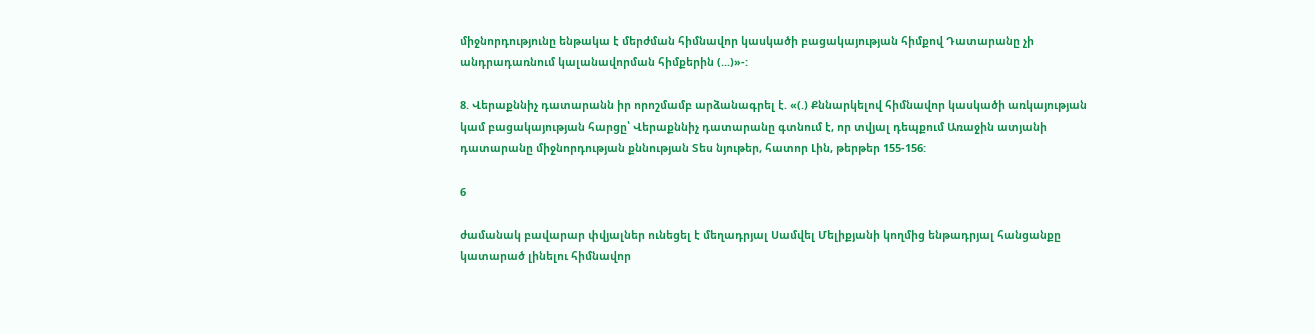միջնորդությունը ենթակա է մերժման հիմնավոր կասկածի բացակայության հիմքով Դատարանը չի անդրադառնում կալանավորման հիմքերին (...)»-:

8. Վերաքննիչ դատարանն իր որոշմամբ արձանագրել է. «(.) Քննարկելով հիմնավոր կասկածի առկայության կամ բացակայության հարցը՝ Վերաքննիչ դատարանը գտնում է, որ տվյալ դեպքում Առաջին ատյանի դատարանը միջնորդության քննության Տես նյութեր, հատոր Լին, թերթեր 155-156:

6

ժամանակ բավարար փվյալներ ունեցել է մեղադրյալ Սամվել Մելիքյանի կողմից ենթադրյալ հանցանքը կատարած լինելու հիմնավոր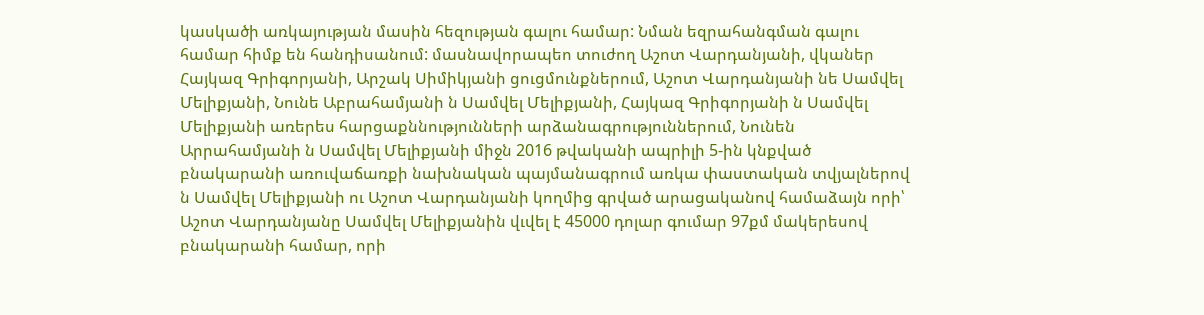կասկածի առկայության մասին հեզության գալու համար: Նման եզրահանգման գալու համար հիմք են հանդիսանում: մասնավորապեո տուժող Աշոտ Վարդանյանի, վկաներ Հայկազ Գրիգորյանի, Արշակ Սիմիկյանի ցուցմունքներում, Աշոտ Վարդանյանի նե Սամվել Մելիքյանի, Նունե Աբրահամյանի ն Սամվել Մելիքյանի, Հայկազ Գրիգորյանի ն Սամվել Մելիքյանի առերես հարցաքննությունների արձանագրություններում, Նունեն Արրահամյանի ն Սամվել Մելիքյանի միջն 2016 թվականի ապրիլի 5-ին կնքված բնակարանի առուվաճառքի նախնական պայմանագրում առկա փաստական տվյալներով ն Սամվել Մելիքյանի ու Աշոտ Վարդանյանի կողմից գրված արացականով համաձայն որի՝ Աշոտ Վարդանյանը Սամվել Մելիքյանին վւվել է 45000 դոլար գումար 97քմ մակերեսով բնակարանի համար, որի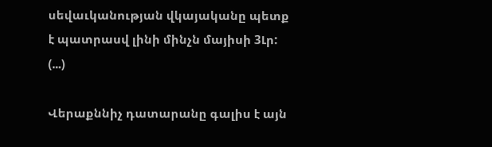սեվաւկանության վկայականը պետք է պատրասվ լինի մինչն մայիսի 3Լր: (...)

Վերաքննիչ դատարանը գալիս է այն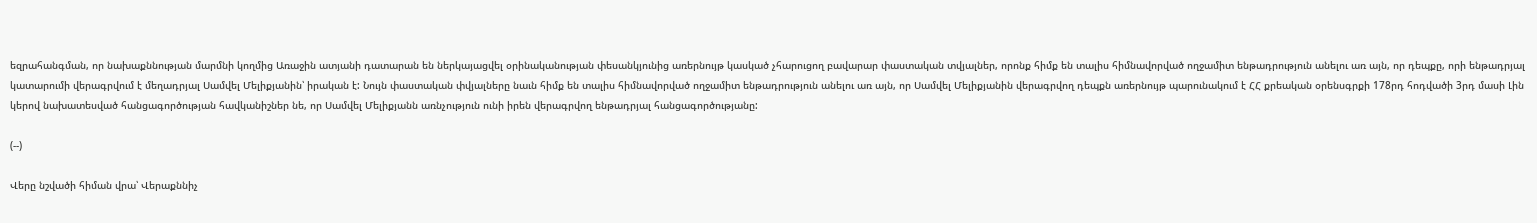եզրահանգման, որ նախաքննության մարմնի կողմից Առաջին ատյանի դատարան են ներկայացվել օրինականության փեսանկյունից առերնույթ կասկած չհարուցող բավարար փաստական տվյալներ, որոնք հիմք են տալիս հիմնավորված ողջամիտ ենթադրություն անելու առ այն, որ դեպքը, որի ենթադրյալ կատարումի վերագրվում է մեղադրյալ Սամվել Մելիքյանին՝ իրական է: Նույն փաստական փվյալները նաւն հիմք են տալիս հիմնավորված ողջամիտ ենթադրություն անելու առ այն, որ Սամվել Մելիքյանին վերագրվող դեպքն առերնույթ պարունակում է ՀՀ քրեական օրենսգրքի 178րդ հոդվածի 3րդ մասի Լին կերով նախատեսված հանցագործության հավկանիշներ նե, որ Սամվել Մելիքյանն առնչություն ունի իրեն վերագրվող ենթադրյալ հանցագործությանը:

(--)

Վերը նշվածի հիման վրա՝ Վերաքննիչ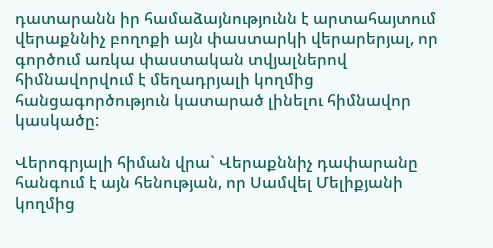դատարանն իր համաձայնությունն է արտահայտում վերաքննիչ բողոքի այն փաստարկի վերարերյալ, որ գործում առկա փաստական տվյալներով հիմնավորվում է մեղադրյալի կողմից հանցագործություն կատարած լինելու հիմնավոր կասկածը:

Վերոգրյալի հիման վրա` Վերաքննիչ դափարանը հանգում է այն հենության, որ Սամվել Մելիքյանի կողմից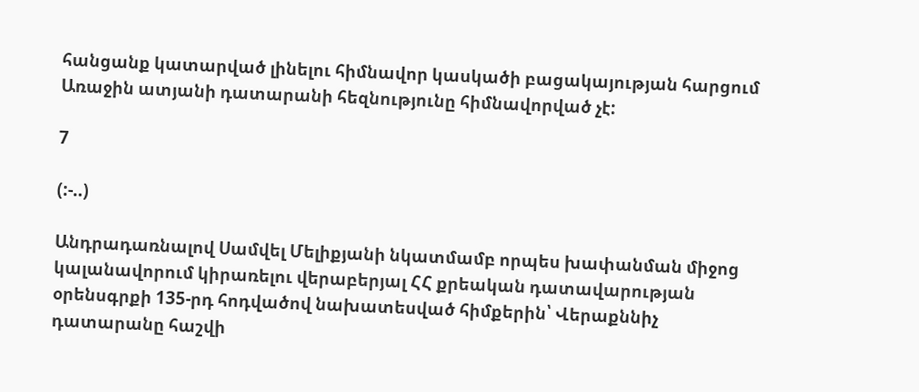հանցանք կատարված լինելու հիմնավոր կասկածի բացակայության հարցում Առաջին ատյանի դատարանի հեզնությունը հիմնավորված չէ:

7

(:-..)

Անդրադառնալով Սամվել Մելիքյանի նկատմամբ որպես խափանման միջոց կալանավորում կիրառելու վերաբերյալ ՀՀ քրեական դատավարության օրենսգրքի 135-րդ հոդվածով նախատեսված հիմքերին՝ Վերաքննիչ դատարանը հաշվի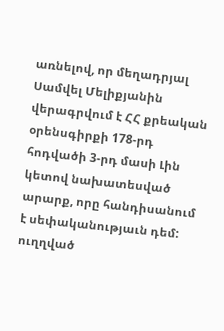առնելով, որ մեղադրյալ Սամվել Մելիքյանին վերագրվում է ՀՀ քրեական օրենսգիրքի 178-րդ հոդվածի 3-րդ մասի Լին կետով նախատեսված արարք, որը հանդիսանում է սեփականությաւն դեմ: ուղղված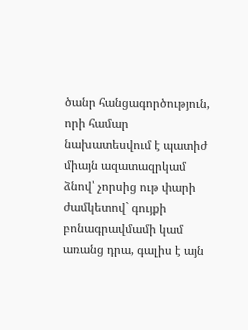ծանր հանցագործություն, որի համար նախատեսվում է պատիժ միայն ազատազրկամ ձնով՝ չորսից ութ փարի ժամկետով` գույքի բոնագրավմամի կամ առանց դրա, գալիս է այն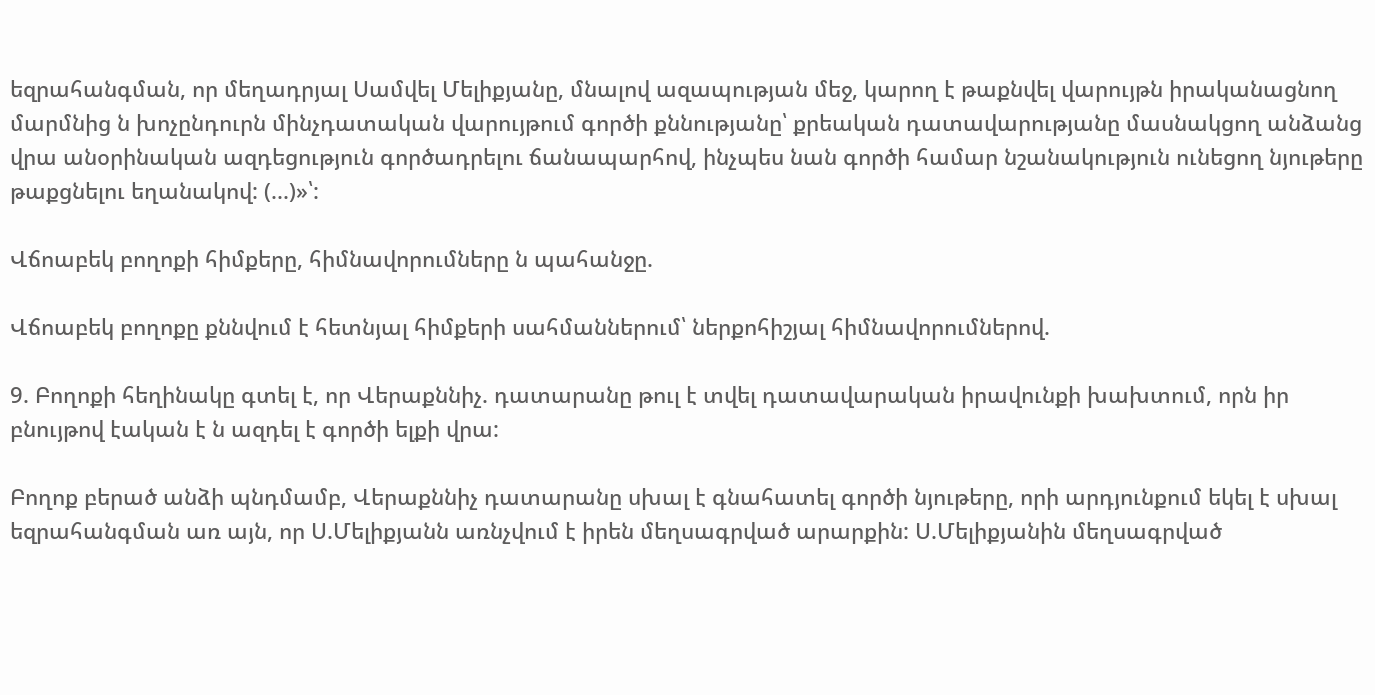եզրահանգման, որ մեղադրյալ Սամվել Մելիքյանը, մնալով ազապության մեջ, կարող է թաքնվել վարույթն իրականացնող մարմնից ն խոչընդուրն մինչդատական վարույթում գործի քննությանը՝ քրեական դատավարությանը մասնակցող անձանց վրա անօրինական ազդեցություն գործադրելու ճանապարհով, ինչպես նան գործի համար նշանակություն ունեցող նյութերը թաքցնելու եղանակով: (...)»՝:

Վճոաբեկ բողոքի հիմքերը, հիմնավորումները ն պահանջը.

Վճոաբեկ բողոքը քննվում է հետնյալ հիմքերի սահմաններում՝ ներքոհիշյալ հիմնավորումներով.

9. Բողոքի հեղինակը գտել է, որ Վերաքննիչ. դատարանը թուլ է տվել դատավարական իրավունքի խախտում, որն իր բնույթով էական է ն ազդել է գործի ելքի վրա:

Բողոք բերած անձի պնդմամբ, Վերաքննիչ դատարանը սխալ է գնահատել գործի նյութերը, որի արդյունքում եկել է սխալ եզրահանգման առ այն, որ Ս.Մելիքյանն առնչվում է իրեն մեղսագրված արարքին: Ս.Մելիքյանին մեղսագրված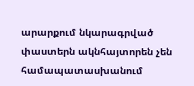արարքում նկարագրված փաստերն ակնհայտորեն չեն համապատասխանում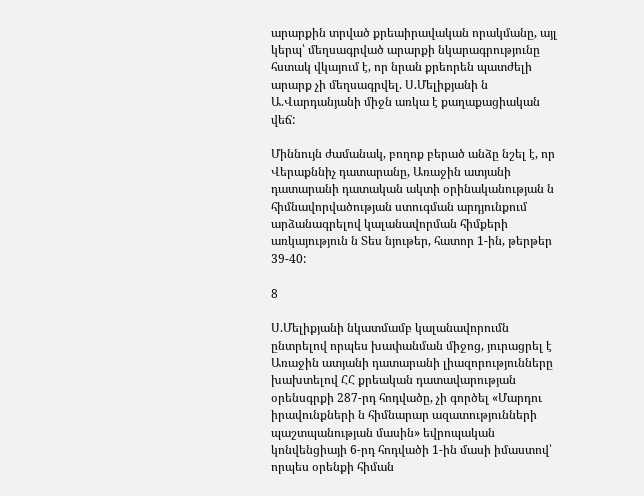արարքին տրված քրեաիրավական որակմանը, այլ կերպ՝ մեղսագրված արարքի նկարագրությունը հստակ վկայում է, որ նրան քրեորեն պատժելի արարք չի մեղսագրվել. Ս.Մելիքյանի ն Ա.Վարդանյանի միջն առկա է քաղաքացիական վեճ:

Միննույն ժամանակ, բողոք բերած անձը նշել է, որ Վերաքննիչ դատարանը, Առաջին ատյանի դատարանի դատական ակտի օրինականության ն հիմնավորվածության ստուգման արդյունքում արձանագրելով կալանավորման հիմքերի առկայություն ն Տես նյութեր, հատոր 1-ին, թերթեր 39-40:

8

Ս.Մելիքյանի նկատմամբ կալանավորումն ընտրելով որպես խափանման միջոց, յուրացրել է Առաջին ատյանի դատարանի լիազորությունները խախտելով ՀՀ քրեական դատավարության օրենսգրքի 287-րդ հոդվածը, չի գործել «Մարդու իրավունքների ն հիմնարար ազատությունների պաշտպանության մասին» եվրոպական կոնվենցիայի 6-րդ հոդվածի 1-ին մասի իմաստով՝ որպես օրենքի հիման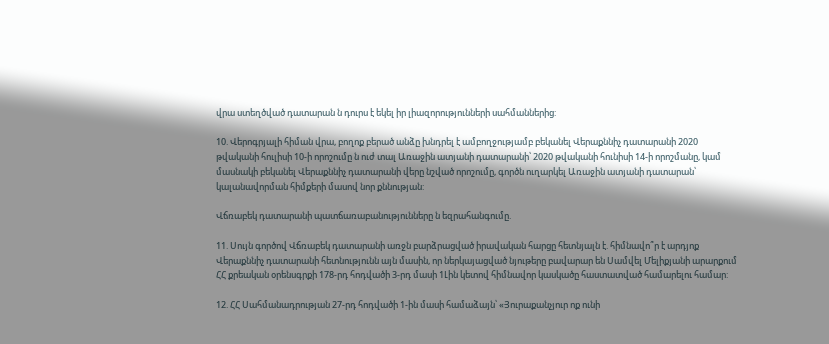վրա ստեղծված դատարան ն դուրս է եկել իր լիազորությունների սահմաններից:

10. Վերոգրյալի հիման վրա, բողոք բերած անձը խնդրել է ամբողջությամբ բեկանել Վերաքննիչ դատարանի 2020 թվականի հուլիսի 10-ի որոշումը ն ուժ տալ Առաջին ատյանի դատարանի՝ 2020 թվականի հունիսի 14-ի որոշմանը, կամ մասնակի բեկանել Վերաքննիչ դատարանի վերը նշված որոշումը, գործն ուղարկել Առաջին ատյանի դատարան՝ կալանավորման հիմքերի մասով նոր քննության:

Վճռաբեկ դատարանի պատճառաբանությունները ն եզրահանգումը.

11. Սույն գործով Վճռաբեկ դատարանի առջն բարձրացված իրավական հարցը հետնյալն է. հիմնավո՞ր է արդյոք Վերաքննիչ դատարանի հետնությունն այն մասին, որ ներկայացված նյութերը բավարար են Սամվել Մելիքյանի արարքում ՀՀ քրեական օրենսգրքի 178-րդ հոդվածի 3-րդ մասի 1Լին կետով հիմնավոր կասկածը հաստատված համարելու համար:

12. ՀՀ Սահմանադրության 27-րդ հոդվածի 1-ին մասի համաձայն՝ «Յուրաքանչյուր ոք ունի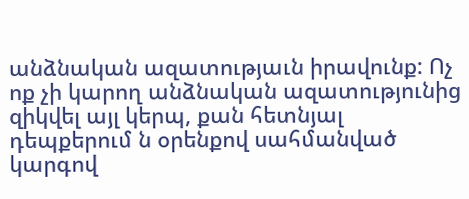անձնական ազատությաւն իրավունք: Ոչ ոք չի կարող անձնական ազատությունից զիկվել այլ կերպ, քան հետնյալ դեպքերում ն օրենքով սահմանված կարգով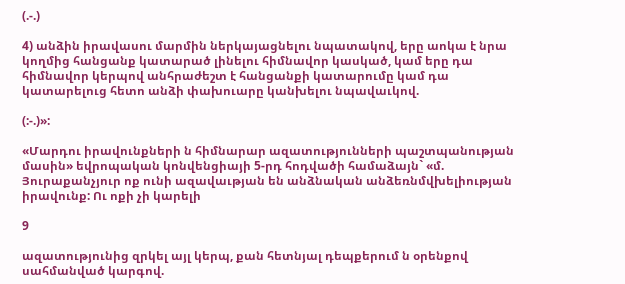(.-.)

4) անձին իրավասու մարմին ներկայացնելու նպատակով, երը աոկա է նրա կողմից հանցանք կատարած լինելու հիմնավոր կասկած, կամ երը դա հիմնավոր կերպով անհրաժեշտ է հանցանքի կատարումը կամ դա կատարելուց հետո անձի փախուարը կանխելու նպավաւկով.

(:-.)»:

«Մարդու իրավունքների ն հիմնարար ազատությունների պաշտպանության մասին» եվրոպական կոնվենցիայի 5-րդ հոդվածի համաձայն` «մ. Յուրաքանչյուր ոք ունի ազավաւթյան են անձնական անձեռնմվխելիության իրավունք: Ու ոքի չի կարելի

9

ազատությունից զրկել այլ կերպ, քան հետնյալ դեպքերում ն օրենքով սահմանված կարգով.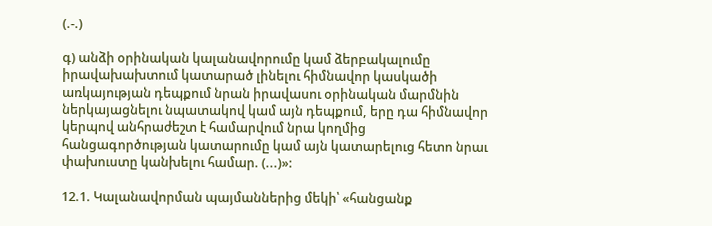(.-.)

գ) անձի օրինական կալանավորումը կամ ձերբակալումը իրավախախտում կատարած լինելու հիմնավոր կասկածի առկայության դեպքում նրան իրավասու օրինական մարմնին ներկայացնելու նպատակով կամ այն դեպքում, երը դա հիմնավոր կերպով անհրաժեշտ է համարվում նրա կողմից հանցագործության կատարումը կամ այն կատարելուց հետո նրաւ փախուստը կանխելու համար. (...)»:

12.1. Կալանավորման պայմաններից մեկի՝ «հանցանք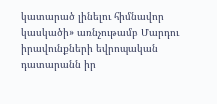կատարած լինելու հիմնավոր կասկածի» առնչութամբ Մարդու իրավունքների եվրոպական դատարանն իր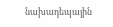նախադեպային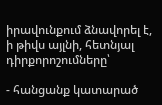իրավունքում ձնավորել է, ի թիվս այլնի, հետնյալ դիրքորոշումները՝

- հանցանք կատարած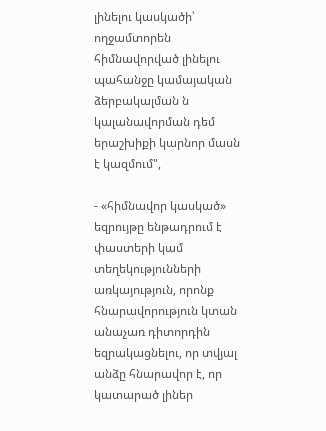լինելու կասկածի՝ ողջամտորեն հիմնավորված լինելու պահանջը կամայական ձերբակալման ն կալանավորման դեմ երաշխիքի կարնոր մասն է կազմում",

- «հիմնավոր կասկած» եզրույթը ենթադրում է փաստերի կամ տեղեկությունների առկայություն, որոնք հնարավորություն կտան անաչառ դիտորդին եզրակացնելու, որ տվյալ անձը հնարավոր է, որ կատարած լիներ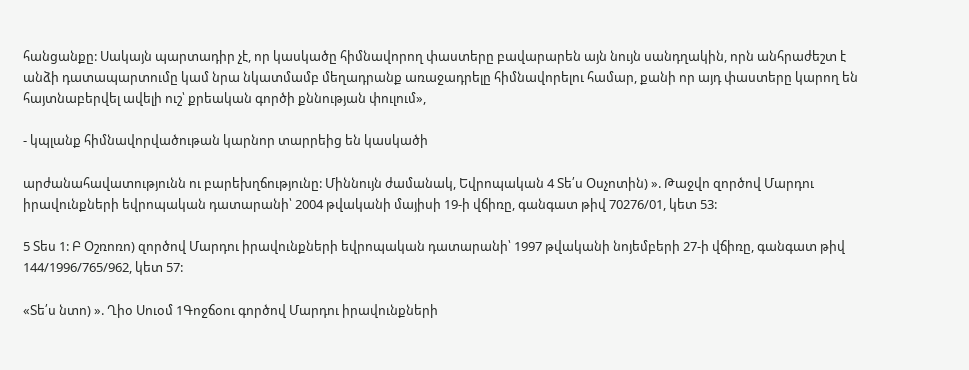հանցանքը: Սակայն պարտադիր չէ, որ կասկածը հիմնավորող փաստերը բավարարեն այն նույն սանդղակին, որն անհրաժեշտ է անձի դատապարտումը կամ նրա նկատմամբ մեղադրանք առաջադրելը հիմնավորելու համար, քանի որ այդ փաստերը կարող են հայտնաբերվել ավելի ուշ՝ քրեական գործի քննության փուլում»,

- կպլանք հիմնավորվածութան կարնոր տարրեից են կասկածի

արժանահավատությունն ու բարեխղճությունը: Միննույն ժամանակ, Եվրոպական 4 Տե՛ս Օսչոտին) ». Թաջվո զործով Մարդու իրավունքների եվրոպական դատարանի՝ 2004 թվականի մայիսի 19-ի վճիռը, գանգատ թիվ 70276/01, կետ 53:

5 Տես 1: Բ Օշռոռո) զործով Մարդու իրավունքների եվրոպական դատարանի՝ 1997 թվականի նոյեմբերի 27-ի վճիռը, գանգատ թիվ 144/1996/765/962, կետ 57:

«Տե՛ս նտո) ». Ղիօ Սուօմ 1Գոջճօու գործով Մարդու իրավունքների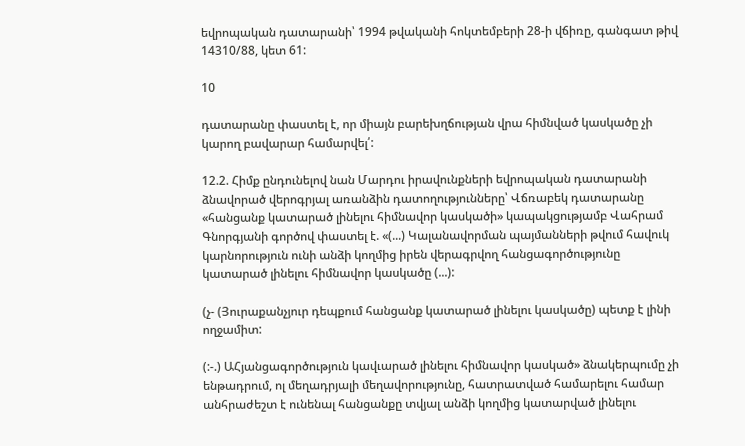եվրոպական դատարանի՝ 1994 թվականի հոկտեմբերի 28-ի վճիռը, գանգատ թիվ 14310/88, կետ 61:

10

դատարանը փաստել է, որ միայն բարեխղճության վրա հիմնված կասկածը չի կարող բավարար համարվել՛:

12.2. Հիմք ընդունելով նան Մարդու իրավունքների եվրոպական դատարանի ձնավորած վերոգրյալ առանձին դատողությունները՝ Վճռաբեկ դատարանը «հանցանք կատարած լինելու հիմնավոր կասկածի» կապակցությամբ Վահրամ Գնորգյանի գործով փաստել է. «(...) Կալանավորման պայմանների թվում հավուկ կարնորություն ունի անձի կողմից իրեն վերագրվող հանցագործությունը կատարած լինելու հիմնավոր կասկածը (...):

(չ- (Յուրաքանչյուր դեպքում հանցանք կատարած լինելու կասկածը) պետք է լինի ողջամիտ:

(:-.) ԱՀյանցագործություն կավւարած լինելու հիմնավոր կասկած» ձնակերպումը չի ենթադրում, ոլ մեղադրյալի մեղավորությունը, հատրատված համարելու համար անհրաժեշտ է ունենալ հանցանքը տվյալ անձի կողմից կատարված լինելու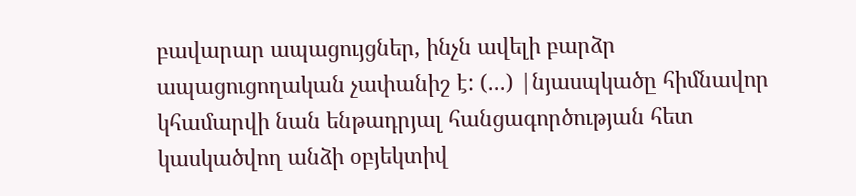բավարար ապացույցներ, ինչն ավելի բարձր ապացուցողական չափանիշ է: (...) |նյասպկածը հիմնավոր կհամարվի նան ենթադրյալ հանցագործության հետ կասկածվող անձի օբյեկտիվ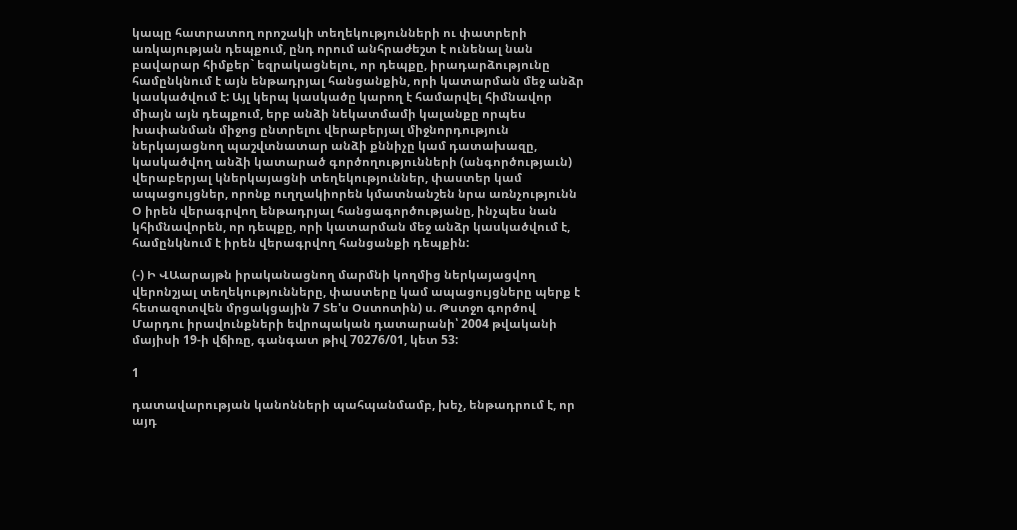կապը հատրատող որոշակի տեղեկությունների ու փատրերի առկայության դեպքում, ընդ որում անհրաժեշտ է ունենալ նան բավարար հիմքեր` եզրակացնելու, որ դեպքը, իրադարձությունը համընկնում է այն ենթադրյալ հանցանքին, որի կատարման մեջ անձր կասկածվում է: Այլ կերպ կասկածը կարող է համարվել հիմնավոր միայն այն դեպքում, երբ անձի նեկատմամի կալանքը որպես խափանման միջոց ընտրելու վերաբերյալ միջնորդություն ներկայացնող պաշվտնատար անձի քննիչը կամ դատախազը, կասկածվող անձի կատարած գործողությունների (անգործությաւն) վերաբերյալ կներկայացնի տեղեկություններ, փաստեր կամ ապացույցներ, որոնք ուղղակիորեն կմատնանշեն նրա առնչությունն Օ իրեն վերագրվող ենթադրյալ հանցագործությանը, ինչպես նան կհիմնավորեն, որ դեպքը, որի կատարման մեջ անձր կասկածվում է, համընկնում է իրեն վերագրվող հանցանքի դեպքին:

(-) Ի ՎԱարայթն իրականացնող մարմնի կողմից ներկայացվող վերոնշյալ տեղեկությունները, փաստերը կամ ապացույցները պերք է հետազոտվեն մրցակցային 7 Տե'ս Օստոտին) ս. Թստջո գործով Մարդու իրավունքների եվրոպական դատարանի՝ 2004 թվականի մայիսի 19-ի վճիռը, գանգատ թիվ 70276/01, կետ 53:

1

դատավարության կանոնների պահպանմամբ, խեչ, ենթադրում է, որ այդ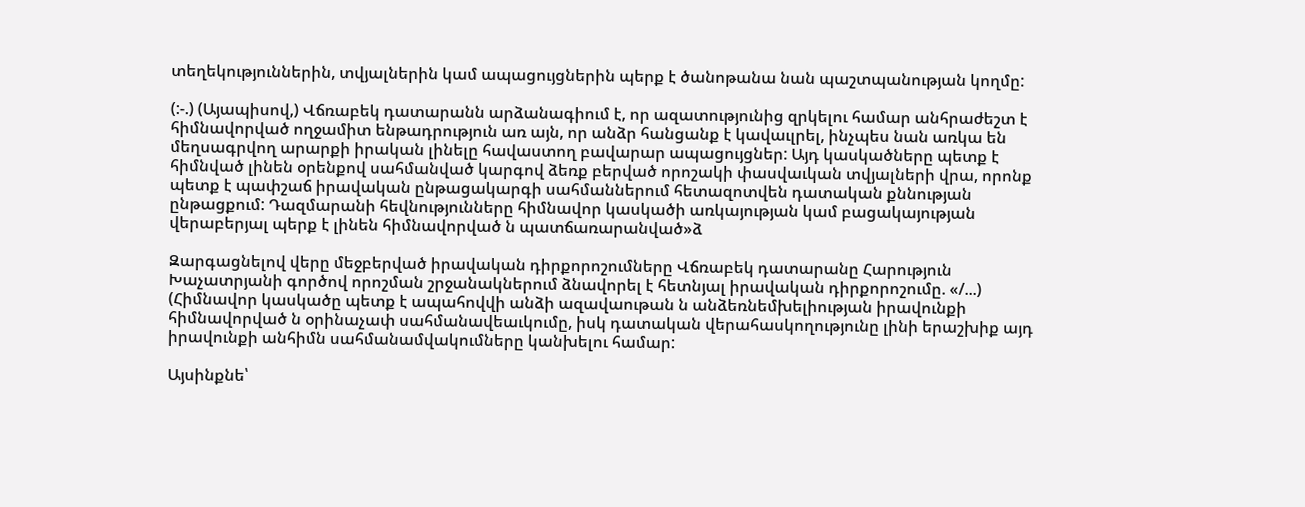տեղեկություններին, տվյալներին կամ ապացույցներին պերք է ծանոթանա նան պաշտպանության կողմը:

(:-.) (Այապիսով,) Վճռաբեկ դատարանն արձանագիում է, որ ազատությունից զրկելու համար անհրաժեշտ է հիմնավորված ողջամիտ ենթադրություն առ այն, որ անձր հանցանք է կավաւլրել, ինչպես նան առկա են մեղսագրվող արարքի իրական լինելը հավաստող բավարար ապացույցներ: Այդ կասկածները պետք է հիմնված լինեն օրենքով սահմանված կարգով ձեռք բերված որոշակի փասվաւկան տվյալների վրա, որոնք պետք է պափշաճ իրավական ընթացակարգի սահմաններում հետազոտվեն դատական քննության ընթացքում: Դազմարանի հեվնությունները հիմնավոր կասկածի առկայության կամ բացակայության վերաբերյալ պերք է լինեն հիմնավորված ն պատճառարանված»ձ

Զարգացնելով վերը մեջբերված իրավական դիրքորոշումները Վճռաբեկ դատարանը Հարություն Խաչատրյանի գործով որոշման շրջանակներում ձնավորել է հետնյալ իրավական դիրքորոշումը. «/...) (Հիմնավոր կասկածը պետք է ապահովվի անձի ազավաութան ն անձեռնեմխելիության իրավունքի հիմնավորված ն օրինաչափ սահմանավեաւկումը, իսկ դատական վերահասկողությունը լինի երաշխիք այդ իրավունքի անհիմն սահմանամվակումները կանխելու համար:

Այսինքնե՝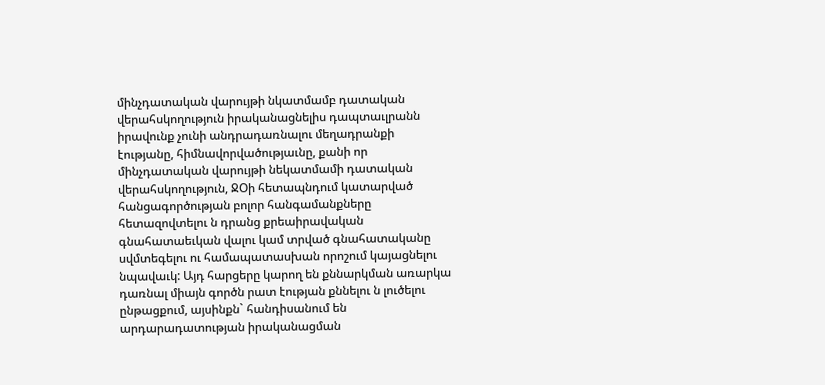մինչդատական վարույթի նկատմամբ դատական վերահսկողություն իրականացնելիս դապտաւլրանն իրավունք չունի անդրադառնալու մեղադրանքի էությանը, հիմնավորվածությաւնը, քանի որ մինչդատական վարույթի նեկատմամի դատական վերահսկողություն, ՋՕի հետապնդում կատարված հանցագործության բոլոր հանգամանքները հետազովտելու ն դրանց քրեաիրավական գնահատաեւկան վալու կամ տրված գնահատականը սվմտեգելու ու համապատասխան որոշում կայացնելու նպավաւկ: Այդ հարցերը կարող են քննարկման առարկա դառնալ միայն գործն րատ էության քննելու ն լուծելու ընթացքում, այսինքն` հանդիսանում են արդարադատության իրականացման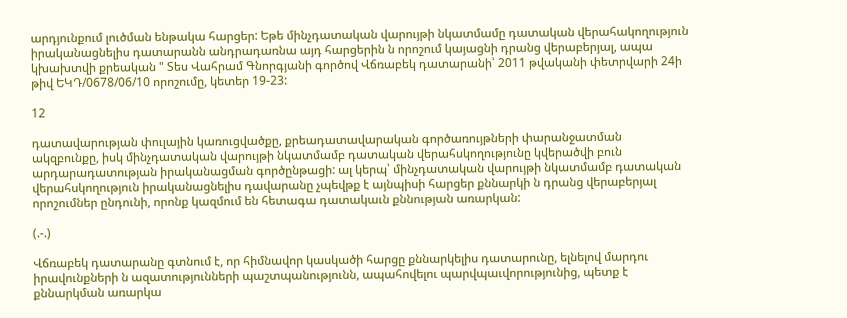արդյունքում լուծման ենթակա հարցեր: Եթե մինչդատական վարույթի նկատմամը դատական վերահակողություն իրականացնելիս դատարանն անդրադառնա այդ հարցերին ն որոշում կայացնի դրանց վերաբերյալ, ապա կխախտվի քրեական " Տես Վահրամ Գնորգյանի գործով Վճռաբեկ դատարանի՝ 2011 թվականի փետրվարի 24ի թիվ ԵԿԴ/0678/06/10 որոշումը, կետեր 19-23:

12

դատավարության փուլային կառուցվածքը, քրեադատավարական գործառույթների փարանջատման ակզբունքը, իսկ մինչդատական վարույթի նկատմամբ դատական վերահսկողությունը կվերածվի բուն արդարադատության իրականացման գործընթացի: ալ կերպ՝ մինչդատական վարույթի նկատմամբ դատական վերահսկողություն իրականացնելիս դավարանը չպեվթք է այնպիսի հարցեր քննարկի ն դրանց վերաբերյալ որոշումներ ընդունի, որոնք կազմում են հետագա դատակաւն քննության առարկան:

(.-.)

Վճռաբեկ դատարանը գտնում է, որ հիմնավոր կասկածի հարցը քննարկելիս դատարունը, ելնելով մարդու իրավունքների ն ազատությունների պաշտպանությունն, ապահովելու պարվպաւվորությունից, պետք է քննարկման առարկա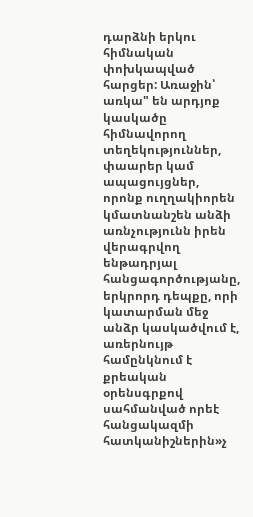դարձնի երկու հիմնական փոխկապված հարցեր: Առաջին՝ առկա" են արդյոք կասկածը հիմնավորող տեղեկություններ, փաարեր կամ ապացույցներ, որոնք ուղղակիորեն կմատնանշեն անձի առնչությունն իրեն վերագրվող ենթադրյալ հանցագործությանը, երկրորդ դեպքը, որի կատարման մեջ անձր կասկածվում է, առերնույթ համընկնում է քրեական օրենսգրքով սահմանված որեէ հանցակազմի հատկանիշներին»չ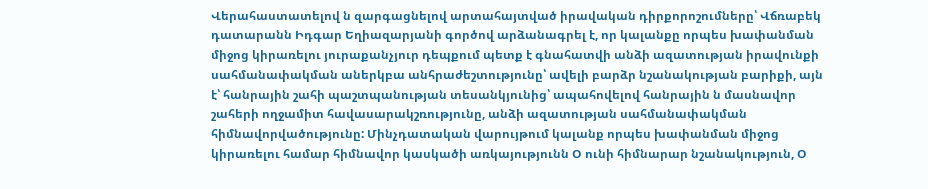Վերահաստատելով ն զարգացնելով արտահայտված իրավական դիրքորոշումները՝ Վճռաբեկ դատարանն Իդգար Եղիազարյանի գործով արձանագրել է, որ կալանքը որպես խափանման միջոց կիրառելու յուրաքանչյուր դեպքում պետք է գնահատվի անձի ազատության իրավունքի սահմանափակման աներկբա անհրաժեշտությունը՝ ավելի բարձր նշանակության բարիքի, այն է՝ հանրային շահի պաշտպանության տեսանկյունից՝ ապահովելով հանրային ն մասնավոր շահերի ողջամիտ հավասարակշռությունը, անձի ազատության սահմանափակման հիմնավորվածությունը: Մինչդատական վարույթում կալանք որպես խափանման միջոց կիրառելու համար հիմնավոր կասկածի առկայությունն Օ ունի հիմնարար նշանակություն, Օ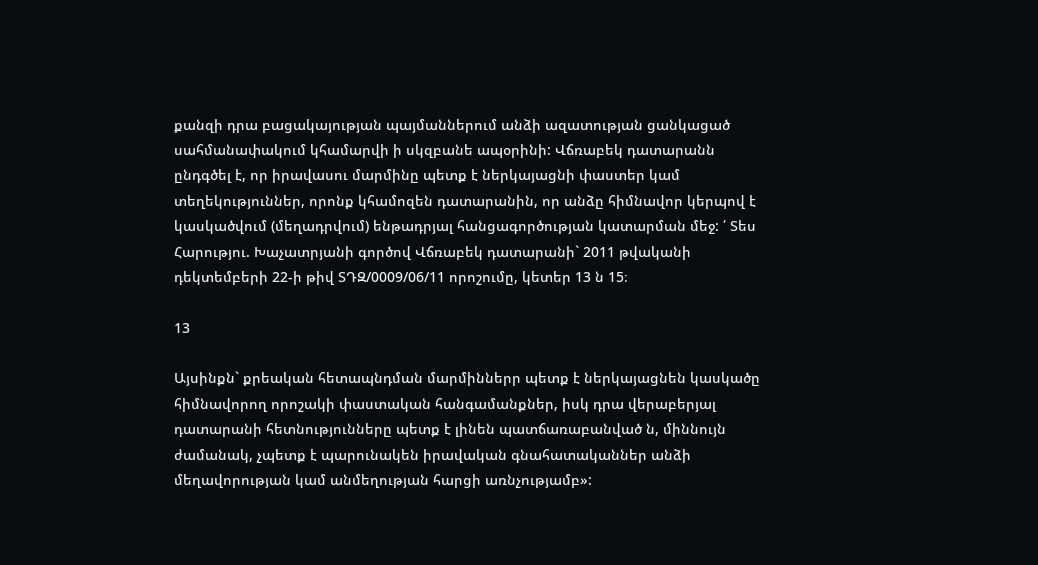քանզի դրա բացակայության պայմաններում անձի ազատության ցանկացած սահմանափակում կհամարվի ի սկզբանե ապօրինի: Վճռաբեկ դատարանն ընդգծել է, որ իրավասու մարմինը պետք է ներկայացնի փաստեր կամ տեղեկություններ, որոնք կհամոզեն դատարանին, որ անձը հիմնավոր կերպով է կասկածվում (մեղադրվում) ենթադրյալ հանցագործության կատարման մեջ: ՛ Տես Հարությու. Խաչատրյանի գործով Վճռաբեկ դատարանի` 2011 թվականի դեկտեմբերի 22-ի թիվ ՏԴԶ/0009/06/11 որոշումը, կետեր 13 ն 15։

13

Այսինքն` քրեական հետապնդման մարմիններր պետք է ներկայացնեն կասկածը հիմնավորող որոշակի փաստական հանգամանքներ, իսկ դրա վերաբերյալ դատարանի հետնությունները պետք է լինեն պատճառաբանված ն, միննույն ժամանակ, չպետք է պարունակեն իրավական գնահատականներ անձի մեղավորության կամ անմեղության հարցի առնչությամբ»: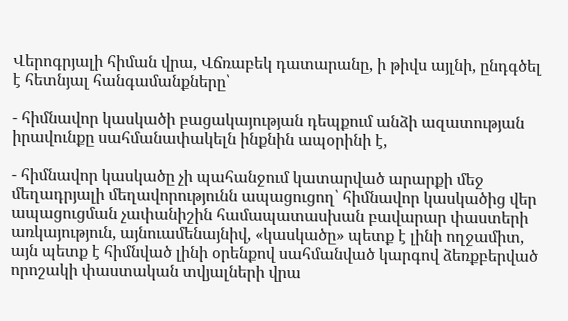Վերոգրյալի հիման վրա, Վճռաբեկ դատարանը, ի թիվս այլնի, ընդգծել է հետնյալ հանգամանքները՝

- հիմնավոր կասկածի բացակայության դեպքում անձի ազատության իրավունքը սահմանափակելն ինքնին ապօրինի է,

- հիմնավոր կասկածը չի պահանջում կատարված արարքի մեջ մեղադրյալի մեղավորությունն ապացուցող՝ հիմնավոր կասկածից վեր ապացուցման չափանիշին համապատասխան բավարար փաստերի առկայություն, այնուամենայնիվ, «կասկածը» պետք է լինի ողջամիտ, այն պետք է հիմնված լինի օրենքով սահմանված կարգով ձեռքբերված որոշակի փաստական տվյալների վրա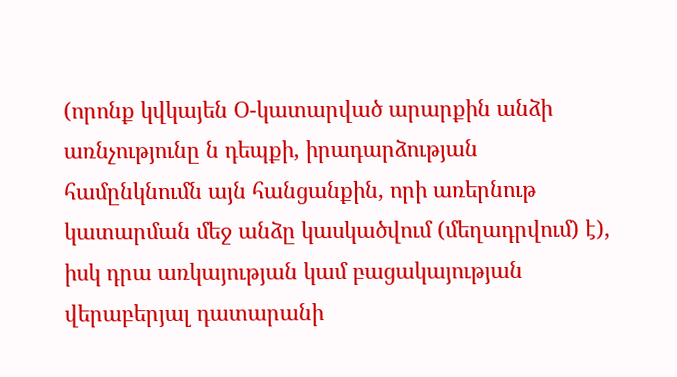(որոնք կվկայեն Օ-կատարված արարքին անձի առնչությունը ն դեպքի, իրադարձության համընկնումն այն հանցանքին, որի առերնութ կատարման մեջ անձը կասկածվում (մեղադրվում) է), իսկ դրա առկայության կամ բացակայության վերաբերյալ դատարանի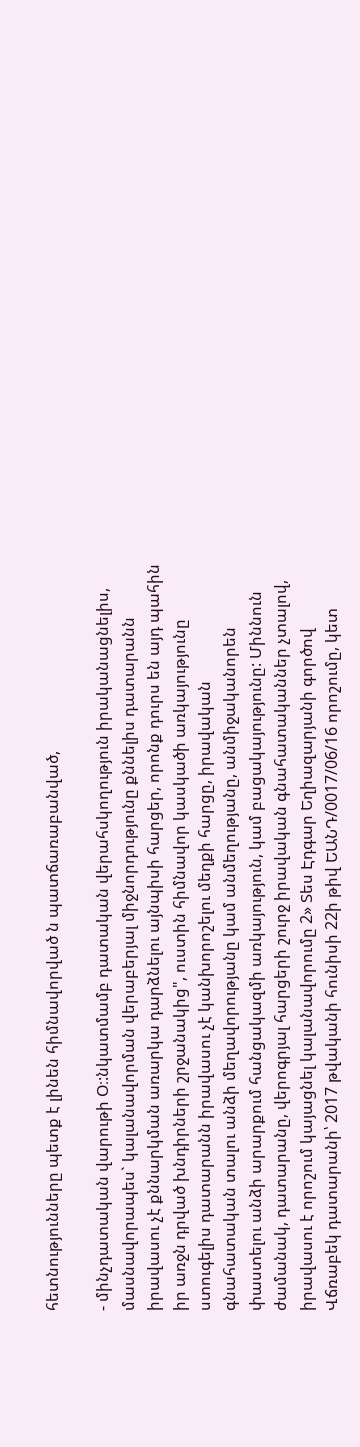հետնությունները պետք է լինեն հիմնավորված ն պատճառաբանված,

- մինչդատական վարութի Օ։:նկատմամբ դատական վերահսկողություն իրականացնելիս, մասնավորապես` կալանավորման վերաբերյալ միջնորդությունը քննելիս դատարանն իրավասու չէ քննարկման առարկա դարձնելու այնպիսի հարցեր, որոնք դուրս են այդ պահին իր առջն դրված խնդիրների շրջանակից", ուստին հիմնավոր կասկածի առկայությունը ստուգելիս դատարանն իրավասու չէ կանխորոշելու մեղքի հարցը, իրավական գնահատական տալու անձի մեղավորությանը կամ անմեղությանը, անմիջականորեն փաստելու անձի արարքում հանցակազմի առկայություն, կամ բացակայությունը: Միննուն ժամանակ, դատարանը, վերոգրյալ հարցերի շուրջ իրավական գնահատականներ չտալով, իրավասու է որոշում կայացնել կալանավորումը 2» Տես Էդգար Եղիազարյանի գործով Վճռաբեկ դատարանի՝ 2017 թվականի հունիսի 22ի թիվ ԵԱՆԴ/0017/06/16 որոշումը, կետ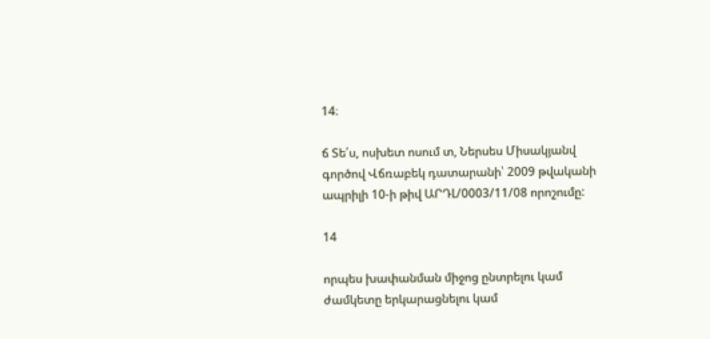14։

ճ Տե՛ս, ոսխետ ոսում տ, Ներսես Միսակյանվ գործով Վճռաբեկ դատարանի՝ 2009 թվականի ապրիլի 10-ի թիվ ԱՐԴԼ/0003/11/08 որոշումը:

14

որպես խափանման միջոց ընտրելու կամ ժամկետը երկարացնելու կամ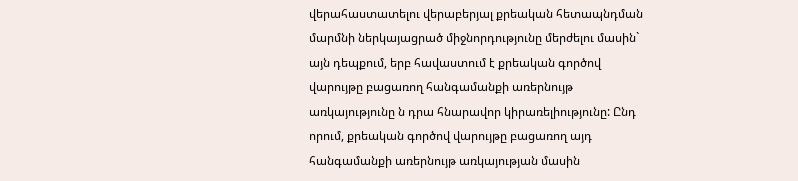վերահաստատելու վերաբերյալ քրեական հետապնդման մարմնի ներկայացրած միջնորդությունը մերժելու մասին` այն դեպքում, երբ հավաստում է քրեական գործով վարույթը բացառող հանգամանքի առերնույթ առկայությունը ն դրա հնարավոր կիրառելիությունը: Ընդ որում, քրեական գործով վարույթը բացառող այդ հանգամանքի առերնույթ առկայության մասին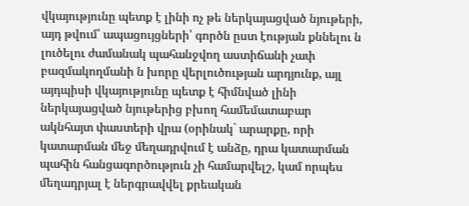վկայությունը պետք է լինի ոչ թե ներկայացված նյութերի, այդ թվում՝ ապացույցների՝ գործն ըստ էության քննելու ն լուծելու ժամանակ պահանջվող աստիճանի չափ բազմակողմանի ն խորը վերլուծության արդյունք, այլ այդպիսի վկայությունը պետք է հիմնված լինի ներկայացված նյութերից բխող համեմատաբար ակնհայտ փաստերի վրա (օրինակ` արարքը, որի կատարման մեջ մեղադրվում է անձը, դրա կատարման պահին հանցագործություն չի համարվելշ, կամ որպես մեղադրյալ է ներգրավվել քրեական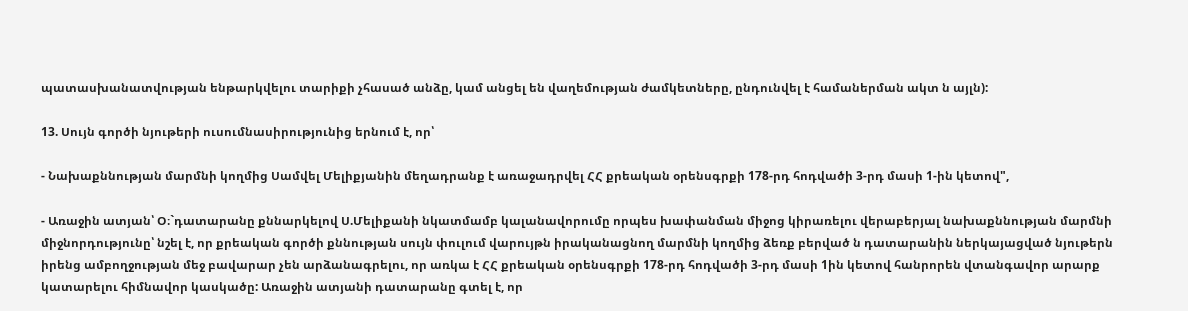պատասխանատվության ենթարկվելու տարիքի չհասած անձը, կամ անցել են վաղեմության ժամկետները, ընդունվել է համաներման ակտ ն այլն):

13. Սույն գործի նյութերի ուսումնասիրությունից երնում է, որ՝

- Նախաքննության մարմնի կողմից Սամվել Մելիքյանին մեղադրանք է առաջադրվել ՀՀ քրեական օրենսգրքի 178-րդ հոդվածի 3-րդ մասի 1-ին կետով",

- Առաջին ատյան՝ Օ։`դատարանը քննարկելով Ս.Մելիքանի նկատմամբ կալանավորումը որպես խափանման միջոց կիրառելու վերաբերյալ նախաքննության մարմնի միջնորդությունը՝ նշել է, որ քրեական գործի քննության սույն փուլում վարույթն իրականացնող մարմնի կողմից ձեռք բերված ն դատարանին ներկայացված նյութերն իրենց ամբողջության մեջ բավարար չեն արձանագրելու, որ առկա է ՀՀ քրեական օրենսգրքի 178-րդ հոդվածի 3-րդ մասի 1ին կետով հանրորեն վտանգավոր արարք կատարելու հիմնավոր կասկածը: Առաջին ատյանի դատարանը գտել է, որ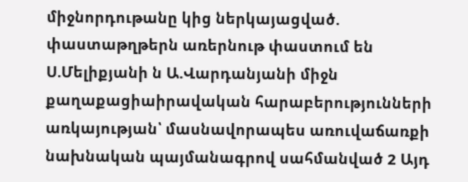միջնորդութանը կից ներկայացված. փաստաթղթերն առերնութ փաստում են Ս.Մելիքյանի ն Ա.Վարդանյանի միջն քաղաքացիաիրավական հարաբերությունների առկայության՝ մասնավորապես առուվաճառքի նախնական պայմանագրով սահմանված 2 Այդ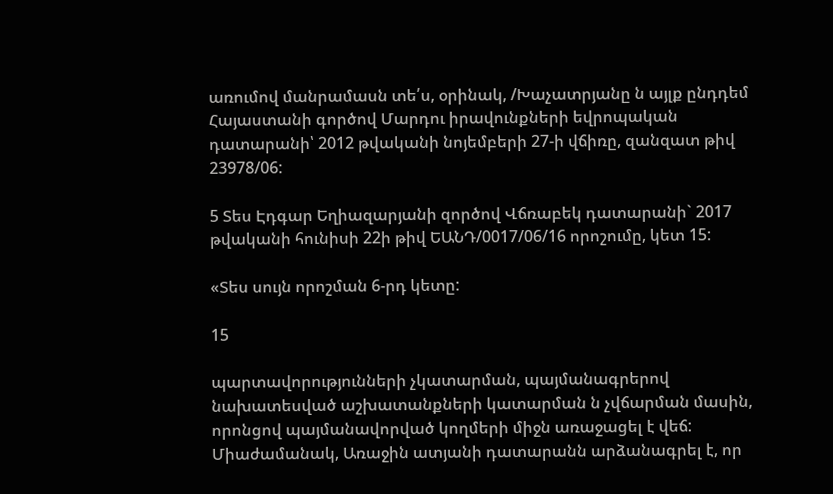առումով մանրամասն տե՛ս, օրինակ, /Խաչատրյանը ն այլք ընդդեմ Հայաստանի գործով Մարդու իրավունքների եվրոպական դատարանի՝ 2012 թվականի նոյեմբերի 27-ի վճիռը, զանզատ թիվ 23978/06:

5 Տես Էդգար Եղիազարյանի զործով Վճռաբեկ դատարանի` 2017 թվականի հունիսի 22ի թիվ ԵԱՆԴ/0017/06/16 որոշումը, կետ 15:

«Տես սույն որոշման 6-րդ կետը:

15

պարտավորությունների չկատարման, պայմանագրերով նախատեսված աշխատանքների կատարման ն չվճարման մասին, որոնցով պայմանավորված կողմերի միջն առաջացել է վեճ: Միաժամանակ, Առաջին ատյանի դատարանն արձանագրել է, որ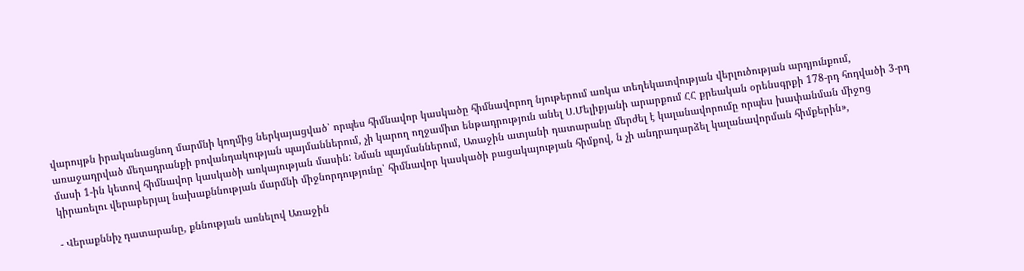վարույթն իրականացնող մարմնի կողմից ներկայացված՝ որպես հիմնավոր կասկածը հիմնավորող նյութերում առկա տեղեկատվության վերլուծության արդյունքում, առաջադրված մեղադրանքի բովանդակության պայմաններում, չի կարող ողջամիտ ենթադրություն անել Ս.Մելիքյանի արարքում ՀՀ քրեական օրենսգրքի 178-րդ հոդվածի 3-րդ մասի 1-ին կետով հիմնավոր կասկածի առկայության մասին: Նման պայմաններում, Առաջին ատյանի դատարանը մերժել է կալանավորումը որպես խափանման միջոց կիրառելու վերաբերյալ նախաքննության մարմնի միջնորդությունը՝ հիմնավոր կասկածի բացակայության հիմքով, ն չի անդրադարձել կալանավորման հիմքերին»,

- Վերաքննիչ դատարանը, քննության առնելով Առաջին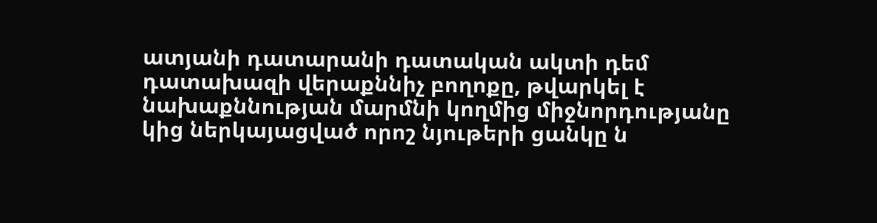ատյանի դատարանի դատական ակտի դեմ դատախազի վերաքննիչ բողոքը, թվարկել է նախաքննության մարմնի կողմից միջնորդությանը կից ներկայացված որոշ նյութերի ցանկը ն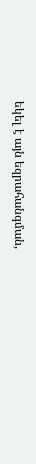եկել է այն եզրահանգման,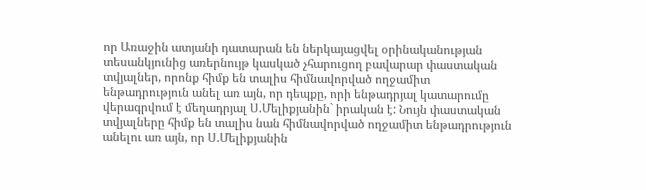որ Առաջին ատյանի դատարան են ներկայացվել օրինականության տեսանկյունից առերնույթ կասկած չհարուցող բավարար փաստական տվյալներ, որոնք հիմք են տալիս հիմնավորված ողջամիտ ենթադրություն անել առ այն, որ դեպքը, որի ենթադրյալ կատարումը վերագրվում է մեղադրյալ Ս.Մելիքյանին` իրական է: Նույն փաստական տվյալները հիմք են տալիս նան հիմնավորված ողջամիտ ենթադրություն անելու առ այն, որ Ս.Մելիքյանին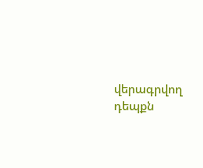վերագրվող դեպքն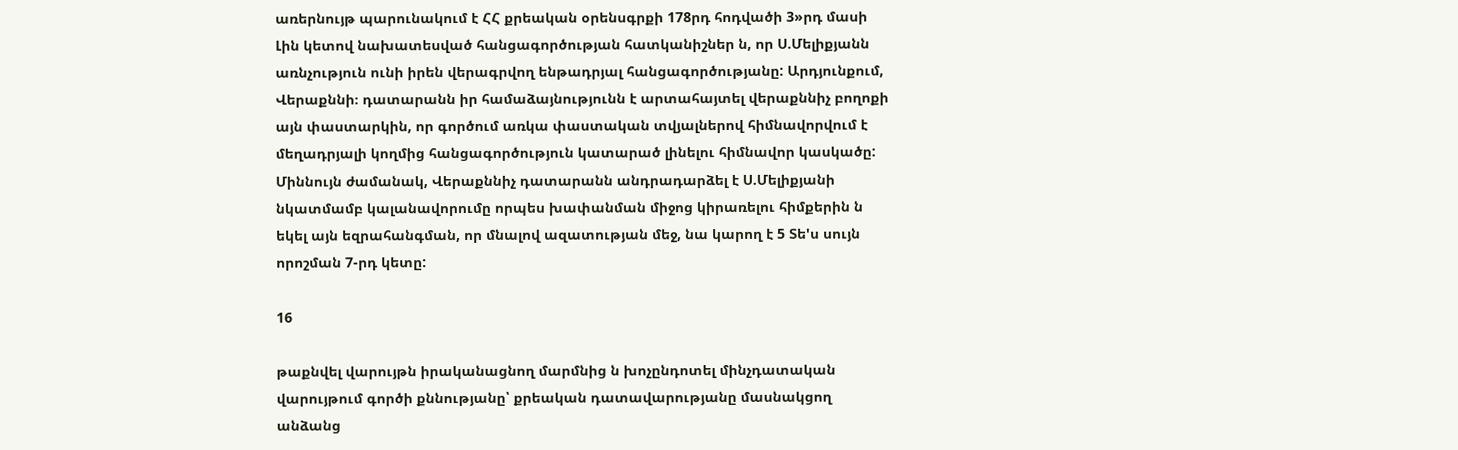առերնույթ պարունակում է ՀՀ քրեական օրենսգրքի 178րդ հոդվածի 3»րդ մասի Լին կետով նախատեսված հանցագործության հատկանիշներ ն, որ Ս.Մելիքյանն առնչություն ունի իրեն վերագրվող ենթադրյալ հանցագործությանը: Արդյունքում, Վերաքննի։ դատարանն իր համաձայնությունն է արտահայտել վերաքննիչ բողոքի այն փաստարկին, որ գործում առկա փաստական տվյալներով հիմնավորվում է մեղադրյալի կողմից հանցագործություն կատարած լինելու հիմնավոր կասկածը: Միննույն ժամանակ, Վերաքննիչ դատարանն անդրադարձել է Ս.Մելիքյանի նկատմամբ կալանավորումը որպես խափանման միջոց կիրառելու հիմքերին ն եկել այն եզրահանգման, որ մնալով ազատության մեջ, նա կարող է 5 Տե'ս սույն որոշման 7-րդ կետը:

16

թաքնվել վարույթն իրականացնող մարմնից ն խոչընդոտել մինչդատական վարույթում գործի քննությանը՝ քրեական դատավարությանը մասնակցող անձանց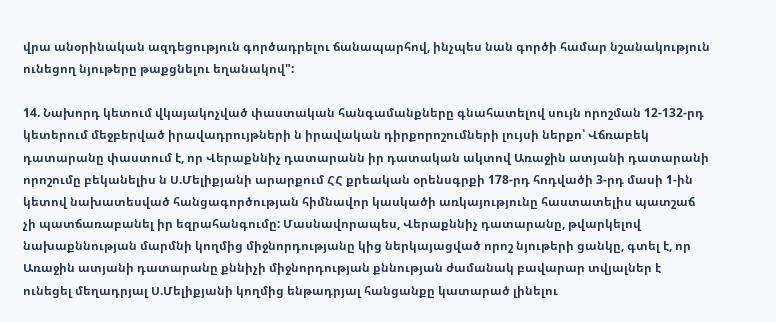վրա անօրինական ազդեցություն գործադրելու ճանապարհով, ինչպես նան գործի համար նշանակություն ունեցող նյութերը թաքցնելու եղանակով":

14. Նախորդ կետում վկայակոչված փաստական հանգամանքները գնահատելով սույն որոշման 12-132-րդ կետերում մեջբերված իրավադրույթների ն իրավական դիրքորոշումների լույսի ներքո՝ Վճռաբեկ դատարանը փաստում է, որ Վերաքննիչ դատարանն իր դատական ակտով Առաջին ատյանի դատարանի որոշումը բեկանելիս ն Ս.Մելիքյանի արարքում ՀՀ քրեական օրենսգրքի 178-րդ հոդվածի 3-րդ մասի 1-ին կետով նախատեսված հանցագործության հիմնավոր կասկածի առկայությունը հաստատելիս պատշաճ չի պատճառաբանել իր եզրահանգումը: Մասնավորապես, Վերաքննիչ դատարանը, թվարկելով նախաքննության մարմնի կողմից միջնորդությանը կից ներկայացված որոշ նյութերի ցանկը, գտել է, որ Առաջին ատյանի դատարանը քննիչի միջնորդության քննության ժամանակ բավարար տվյալներ է ունեցել մեղադրյալ Ս.Մելիքյանի կողմից ենթադրյալ հանցանքը կատարած լինելու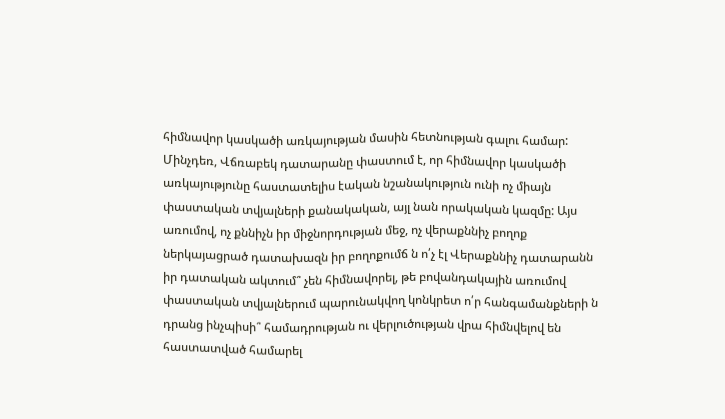հիմնավոր կասկածի առկայության մասին հետնության գալու համար: Մինչդեռ, Վճռաբեկ դատարանը փաստում է, որ հիմնավոր կասկածի առկայությունը հաստատելիս էական նշանակություն ունի ոչ միայն փաստական տվյալների քանակական, այլ նան որակական կազմը: Այս առումով, ոչ քննիչն իր միջնորդության մեջ, ոչ վերաքննիչ բողոք ներկայացրած դատախազն իր բողոքումճ ն ո՛չ էլ Վերաքննիչ դատարանն իր դատական ակտում՞ չեն հիմնավորել, թե բովանդակային առումով փաստական տվյալներում պարունակվող կոնկրետ ո՛ր հանգամանքների ն դրանց ինչպիսի՞ համադրության ու վերլուծության վրա հիմնվելով են հաստատված համարել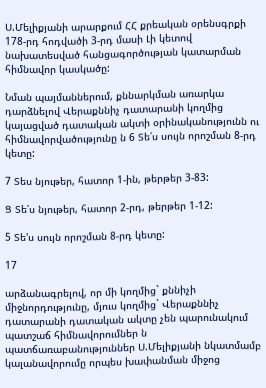Ս.Մելիքյանի արարքում ՀՀ քրեական օրենսգրքի 178-րդ հոդվածի 3-րդ մասի Լի կետով նախատեսված հանցագործության կատարման հիմնավոր կասկածը:

Նման պայմաններում, քննարկման առարկա դարձնելով Վերաքննիչ դատարանի կողմից կայացված դատական ակտի օրինականությունն ու հիմնավորվածությունը ն 6 Տե՛ս սույն որոշման 8-րդ կետը:

7 Տես նյութեր, հատոր 1-ին, թերթեր 3-83:

Ց Տե՛ս նյութեր, հատոր 2-րդ, թերթեր 1-12:

5 Տե'ս սույն որոշման 8-րդ կետը:

17

արձանագրելով, որ մի կողմից` քննիչի միջնորդությունը, մյուս կողմից` Վերաքննիչ դատարանի դատական ակտը չեն պարունակում պատշաճ հիմնավորումներ ն պատճառաբանություններ Ս.Մելիքյանի նկատմամբ կալանավորումը որպես խափանման միջոց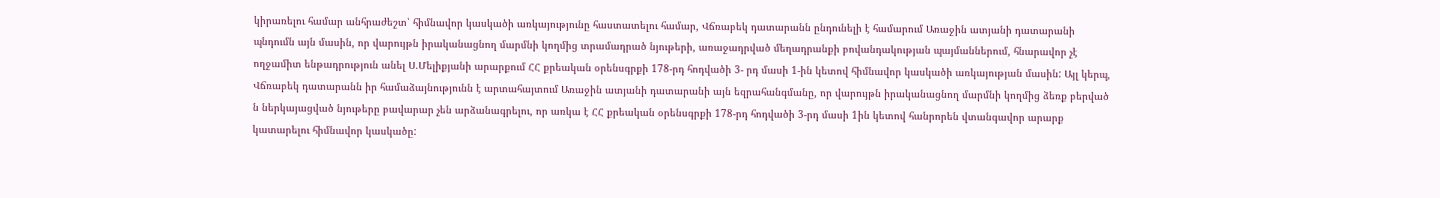կիրառելու համար անհրաժեշտ՝ հիմնավոր կասկածի առկայությունը հաստատելու համար, Վճռաբեկ դատարանն ընդունելի է համարում Առաջին ատյանի դատարանի պնդումն այն մասին, որ վարույթն իրականացնող մարմնի կողմից տրամադրած նյութերի, առաջադրված մեղադրանքի բովանդակության պայմաններում, հնարավոր չէ ողջամիտ ենթադրություն անել Ս.Մելիքյանի արարքում ՀՀ քրեական օրենսգրքի 178-րդ հոդվածի 3- րդ մասի 1-ին կետով հիմնավոր կասկածի առկայության մասին: Այլ կերպ, Վճռաբեկ դատարանն իր համաձայնությունն է արտահայտում Առաջին ատյանի դատարանի այն եզրահանգմանը, որ վարույթն իրականացնող մարմնի կողմից ձեռք բերված ն ներկայացված նյութերը բավարար չեն արձանագրելու, որ առկա է ՀՀ քրեական օրենսգրքի 178-րդ հոդվածի 3-րդ մասի 1ին կետով հանրորեն վտանգավոր արարք կատարելու հիմնավոր կասկածը: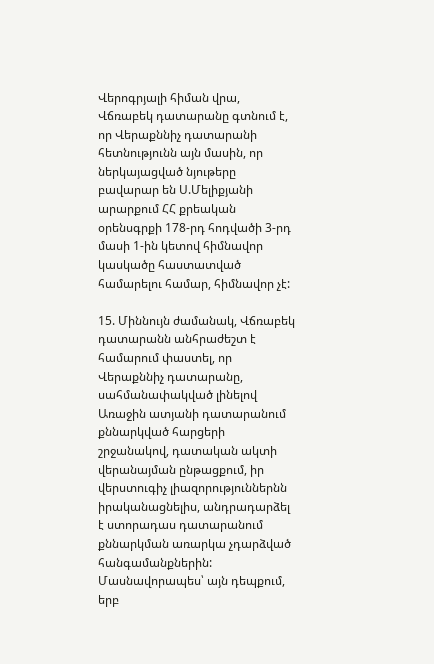Վերոգրյալի հիման վրա, Վճռաբեկ դատարանը գտնում է, որ Վերաքննիչ դատարանի հետնությունն այն մասին, որ ներկայացված նյութերը բավարար են Ս.Մելիքյանի արարքում ՀՀ քրեական օրենսգրքի 178-րդ հոդվածի 3-րդ մասի 1-ին կետով հիմնավոր կասկածը հաստատված համարելու համար, հիմնավոր չէ:

15. Միննույն ժամանակ, Վճռաբեկ դատարանն անհրաժեշտ է համարում փաստել, որ Վերաքննիչ դատարանը, սահմանափակված լինելով Առաջին ատյանի դատարանում քննարկված հարցերի շրջանակով, դատական ակտի վերանայման ընթացքում, իր վերստուգիչ լիազորություններնն իրականացնելիս, անդրադարձել է ստորադաս դատարանում քննարկման առարկա չդարձված հանգամանքներին: Մասնավորապես՝ այն դեպքում, երբ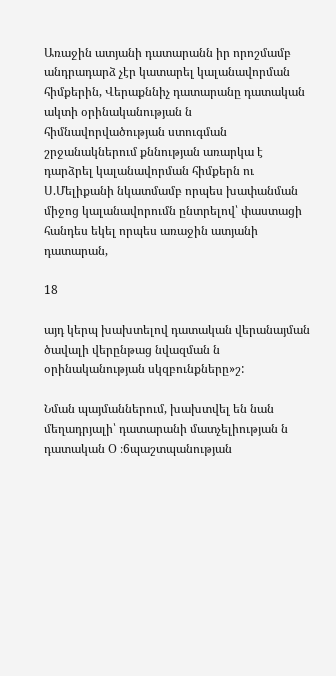Առաջին ատյանի դատարանն իր որոշմամբ անդրադարձ չէր կատարել կալանավորման հիմքերին, Վերաքննիչ դատարանը դատական ակտի օրինականության ն հիմնավորվածության ստուգման շրջանակներում քննության առարկա է դարձրել կալանավորման հիմքերն ու Ս.Մելիքանի նկատմամբ որպես խափանման միջոց կալանավորումն ընտրելով՝ փաստացի հանդես եկել որպես առաջին ատյանի դատարան,

18

այդ կերպ խախտելով դատական վերանայման ծավալի վերընթաց նվազման ն օրինականության սկզբունքները»շ:

Նման պայմաններում, խախտվել են նան մեղադրյալի՝ դատարանի մատչելիության ն դատական Օ ։6պաշտպանության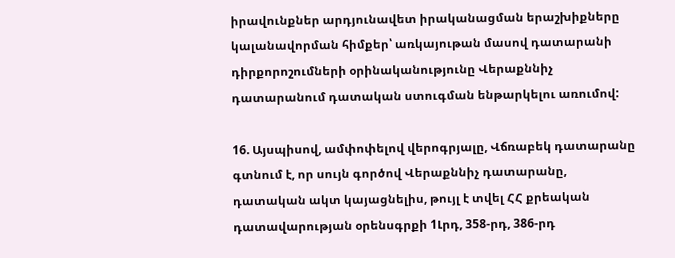իրավունքներ արդյունավետ իրականացման երաշխիքները կալանավորման հիմքեր՝ առկայութան մասով դատարանի դիրքորոշումների օրինականությունը Վերաքննիչ դատարանում դատական ստուգման ենթարկելու առումով:

16. Այսպիսով, ամփոփելով վերոգրյալը, Վճռաբեկ դատարանը գտնում է, որ սույն գործով Վերաքննիչ դատարանը, դատական ակտ կայացնելիս, թույլ է տվել ՀՀ քրեական դատավարության օրենսգրքի 1Լրդ, 358-րդ, 386-րդ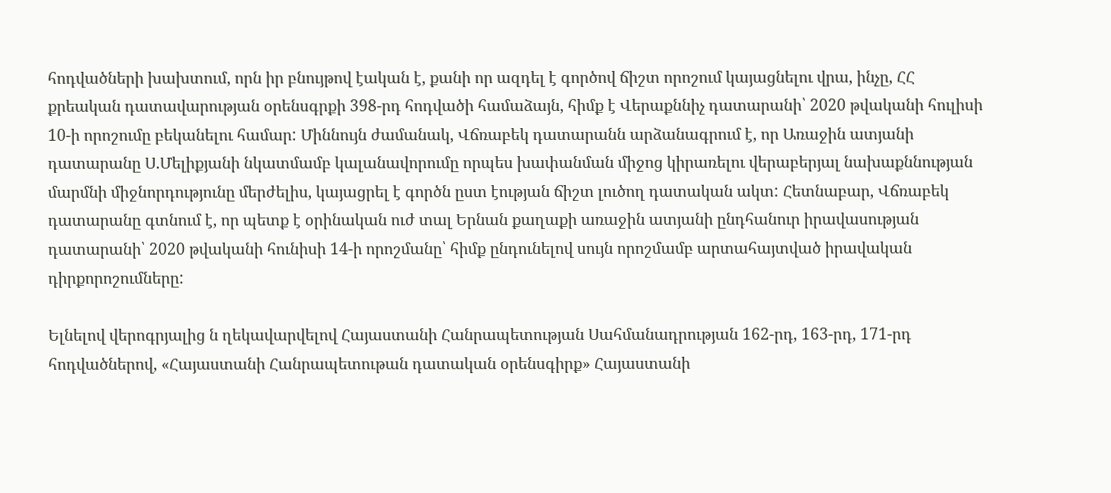հոդվածների խախտում, որն իր բնույթով էական է, քանի որ ազդել է գործով ճիշտ որոշում կայացնելու վրա, ինչը, ՀՀ քրեական դատավարության օրենսգրքի 398-րդ հոդվածի համաձայն, հիմք է Վերաքննիչ դատարանի՝ 2020 թվականի հուլիսի 10-ի որոշումը բեկանելու համար: Միննույն ժամանակ, Վճռաբեկ դատարանն արձանագրում է, որ Առաջին ատյանի դատարանը Ս.Մելիքյանի նկատմամբ կալանավորումը որպես խափանման միջոց կիրառելու վերաբերյալ նախաքննության մարմնի միջնորդությունը մերժելիս, կայացրել է գործն ըստ էության ճիշտ լուծող դատական ակտ: Հետնաբար, Վճռաբեկ դատարանը գտնում է, որ պետք է օրինական ուժ տալ Երնան քաղաքի առաջին ատյանի ընդհանուր իրավասության դատարանի՝ 2020 թվականի հունիսի 14-ի որոշմանը՝ հիմք ընդունելով սույն որոշմամբ արտահայտված իրավական դիրքորոշումները:

Ելնելով վերոգրյալից ն ղեկավարվելով Հայաստանի Հանրապետության Սահմանադրության 162-րդ, 163-րդ, 171-րդ հոդվածներով, «Հայաստանի Հանրապետութան դատական օրենսգիրք» Հայաստանի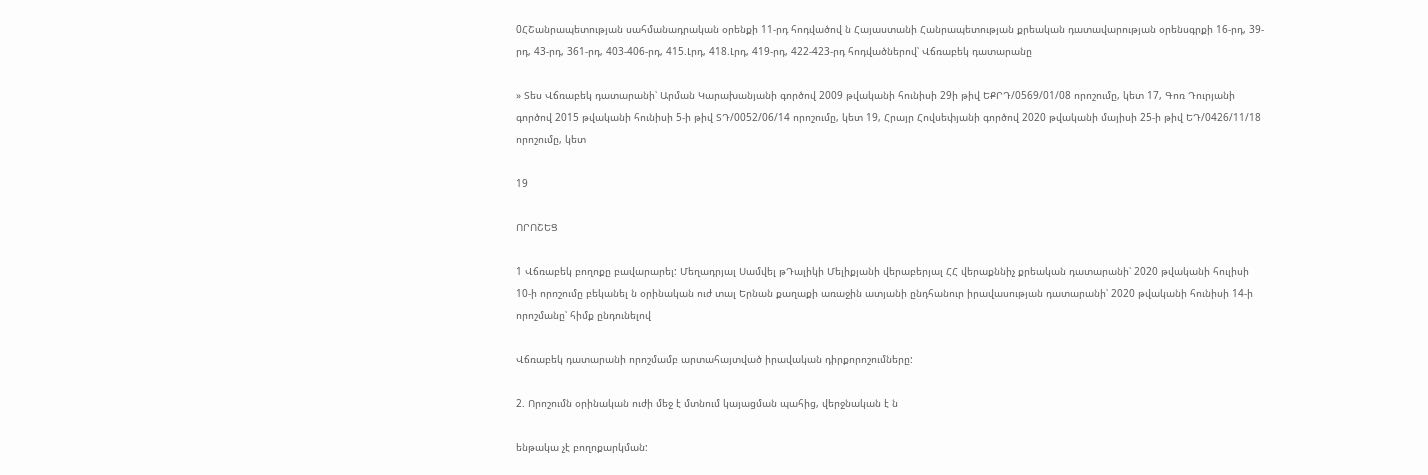0ՀՇանրապետության սահմանադրական օրենքի 11-րդ հոդվածով ն Հայաստանի Հանրապետության քրեական դատավարության օրենսգրքի 16-րդ, 39-րդ, 43-րդ, 361-րդ, 403-406-րդ, 415.Լրդ, 418.Լրդ, 419-րդ, 422-423-րդ հոդվածներով՝ Վճռաբեկ դատարանը

» Տես Վճռաբեկ դատարանի՝ Արման Կարախանյանի գործով 2009 թվականի հունիսի 29ի թիվ ԵՔՐԴ/0569/01/08 որոշումը, կետ 17, Գոռ Դուրյանի գործով 2015 թվականի հունիսի 5-ի թիվ ՏԴ/0052/06/14 որոշումը, կետ 19, Հրայր Հովսեփյանի գործով 2020 թվականի մայիսի 25-ի թիվ ԵԴ/0426/11/18 որոշումը, կետ

19

ՈՐՈՇԵՑ

1 Վճռաբեկ բողոքը բավարարել: Մեղադրյալ Սամվել թԴալիկի Մելիքյանի վերաբերյալ ՀՀ վերաքննիչ քրեական դատարանի՝ 2020 թվականի հուլիսի 10-ի որոշումը բեկանել ն օրինական ուժ տալ Երնան քաղաքի առաջին ատյանի ընդհանուր իրավասության դատարանի՝ 2020 թվականի հունիսի 14-ի որոշմանը՝ հիմք ընդունելով

Վճռաբեկ դատարանի որոշմամբ արտահայտված իրավական դիրքորոշումները:

2. Որոշումն օրինական ուժի մեջ է մտնում կայացման պահից, վերջնական է ն

ենթակա չէ բողոքարկման: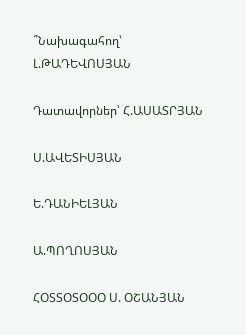՞Նախագահող՝ Լ.ԹԱԴԵՎՈՍՅԱՆ

Դատավորներ՝ Հ.ԱՍԱՏՐՅԱՆ

Ս.ԱՎԵՏԻՍՅԱՆ

Ե.ԴԱՆԻԵԼՅԱՆ

Ա.ՊՈՂՈՍՅԱՆ

ՀՕՏՏՕՏՕՕՕ Ս. ՕՇԱՆՅԱՆ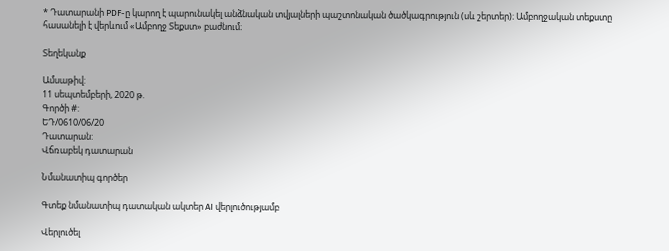* Դատարանի PDF-ը կարող է պարունակել անձնական տվյալների պաշտոնական ծածկագրություն (սև շերտեր)։ Ամբողջական տեքստը հասանելի է վերևում «Ամբողջ Տեքստ» բաժնում։

Տեղեկանք

Ամսաթիվ:
11 սեպտեմբերի, 2020 թ.
Գործի #:
ԵԴ/0610/06/20
Դատարան:
Վճռաբեկ դատարան

Նմանատիպ գործեր

Գտեք նմանատիպ դատական ակտեր AI վերլուծությամբ

Վերլուծել